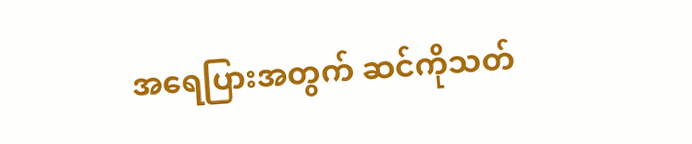အရေပြားအတွက် ဆင်ကိုသတ်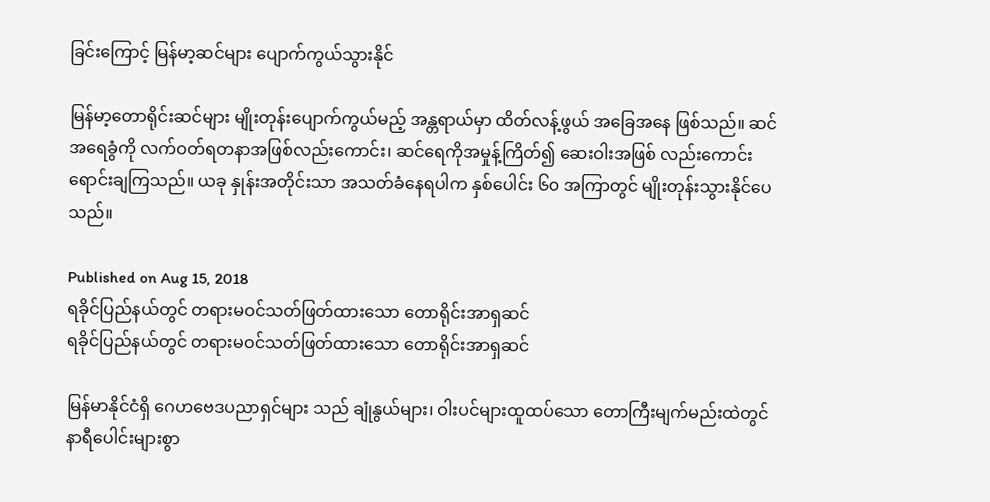ခြင်းကြောင့် မြန်မာ့ဆင်များ ပျောက်ကွယ်သွားနိုင်

မြန်မာ့တောရိုင်းဆင်များ မျိုးတုန်းပျောက်ကွယ်မည့် အန္တရာယ်မှာ ထိတ်လန့်ဖွယ် အခြေအနေ ဖြစ်သည်။ ဆင်အရေခွံကို လက်ဝတ်ရတနာအဖြစ်လည်းကောင်း၊ ဆင်ရေကိုအမှုန့်ကြိတ်၍ ဆေးဝါးအဖြစ် လည်းကောင်း ရောင်းချကြသည်။ ယခု နှုန်းအတိုင်းသာ အသတ်ခံနေရပါက နှစ်ပေါင်း ၆၀ အကြာတွင် မျိုးတုန်းသွားနိုင်ပေသည်။

Published on Aug 15, 2018
ရခိုင်ပြည်နယ်တွင် တရားမဝင်သတ်ဖြတ်ထားသော တောရိုင်းအာရှဆင်
ရခိုင်ပြည်နယ်တွင် တရားမဝင်သတ်ဖြတ်ထားသော တောရိုင်းအာရှဆင်

မြန်မာနိုင်ငံရှိ ဂေဟဗေဒပညာရှင်များ သည် ချုံနွယ်များ၊ ဝါးပင်များထူထပ်သော တောကြီးမျက်မည်းထဲတွင် နာရီပေါင်းများစွာ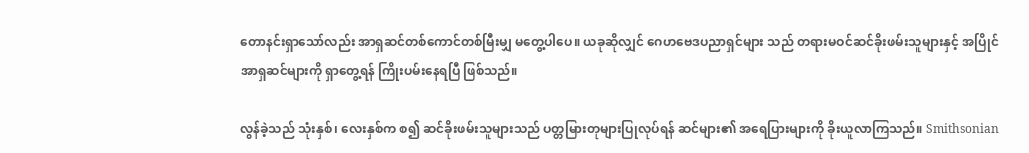တောနင်းရှာသော်လည်း အာရှဆင်တစ်ကောင်တစ်မြီးမျှ မတွေ့ပါပေ။ ယခုဆိုလျှင် ဂေဟဗေဒပညာရှင်များ သည် တရားမဝင်ဆင်ခိုးဖမ်းသူများနှင့် အပြိုင် အာရှဆင်များကို ရှာတွေ့ရန် ကြိုးပမ်းနေရပြီ ဖြစ်သည်။

လွန်ခဲ့သည် သုံးနှစ်၊ လေးနှစ်က စ၍ ဆင်ခိုးဖမ်းသူများသည် ပတ္တမြားတုများပြုလုပ်ရန် ဆင်များ၏ အရေပြားများကို ခိုးယူလာကြသည်။ Smithsonian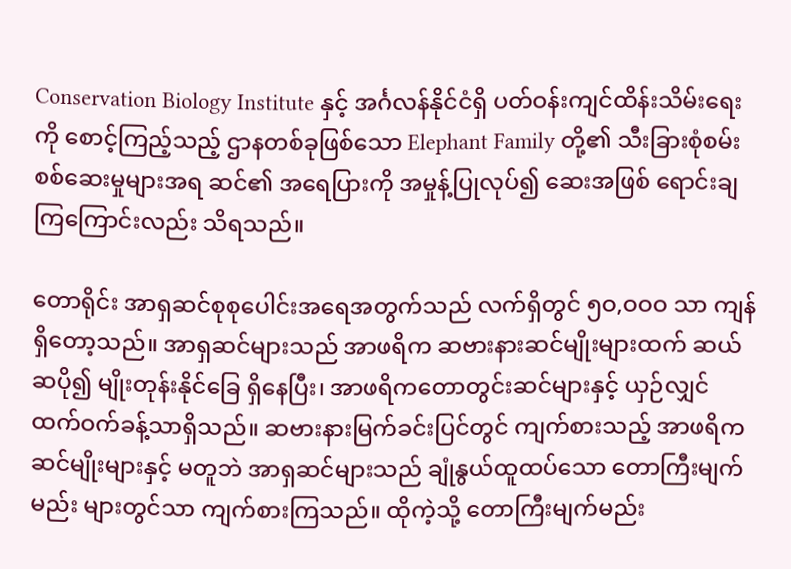Conservation Biology Institute နှင့် အင်္ဂလန်နိုင်ငံရှိ ပတ်ဝန်းကျင်ထိန်းသိမ်းရေးကို စောင့်ကြည့်သည့် ဌာနတစ်ခုဖြစ်သော Elephant Family တို့၏ သီးခြားစုံစမ်းစစ်ဆေးမှုများအရ ဆင်၏ အရေပြားကို အမှုန့်ပြုလုပ်၍ ဆေးအဖြစ် ရောင်းချကြကြောင်းလည်း သိရသည်။

တောရိုင်း အာရှဆင်စုစုပေါင်းအရေအတွက်သည် လက်ရှိတွင် ၅ဝ,ဝဝဝ သာ ကျန်ရှိတော့သည်။ အာရှဆင်များသည် အာဖရိက ဆဗားနားဆင်မျိုးများထက် ဆယ်ဆပို၍ မျိုးတုန်းနိုင်ခြေ ရှိနေပြီး၊ အာဖရိကတောတွင်းဆင်များနှင့် ယှဉ်လျှင် ထက်ဝက်ခန့်သာရှိသည်။ ဆဗားနားမြက်ခင်းပြင်တွင် ကျက်စားသည့် အာဖရိကဆင်မျိုးများနှင့် မတူဘဲ အာရှဆင်များသည် ချုံနွယ်ထူထပ်သော တောကြီးမျက်မည်း များတွင်သာ ကျက်စားကြသည်။ ထိုကဲ့သို့ တောကြီးမျက်မည်း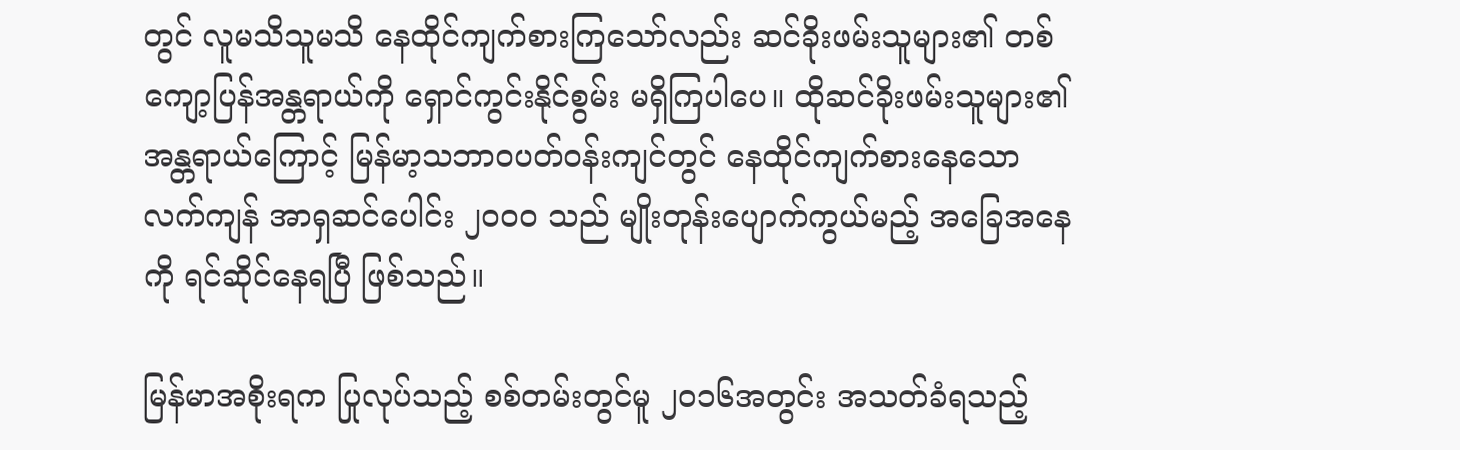တွင် လူမသိသူမသိ နေထိုင်ကျက်စားကြသော်လည်း ဆင်ခိုးဖမ်းသူများ၏ တစ်ကျော့ပြန်အန္တရာယ်ကို ရှောင်ကွင်းနိုင်စွမ်း မရှိကြပါပေ။ ထိုဆင်ခိုးဖမ်းသူများ၏ အန္တရာယ်ကြောင့် မြန်မာ့သဘာဝပတ်ဝန်းကျင်တွင် နေထိုင်ကျက်စားနေသော လက်ကျန် အာရှဆင်ပေါင်း ၂ဝဝဝ သည် မျိုးတုန်းပျောက်ကွယ်မည့် အခြေအနေကို ရင်ဆိုင်နေရပြီ ဖြစ်သည်။

မြန်မာအစိုးရက ပြုလုပ်သည့် စစ်တမ်းတွင်မူ ၂ဝ၁၆အတွင်း အသတ်ခံရသည့်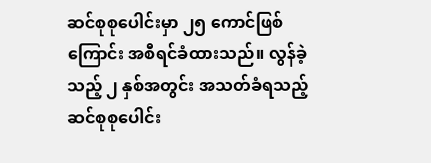ဆင်စုစုပေါင်းမှာ ၂၅ ကောင်ဖြစ်ကြောင်း အစီရင်ခံထားသည်။ လွန်ခဲ့သည့် ၂ နှစ်အတွင်း အသတ်ခံရသည့် ဆင်စုစုပေါင်း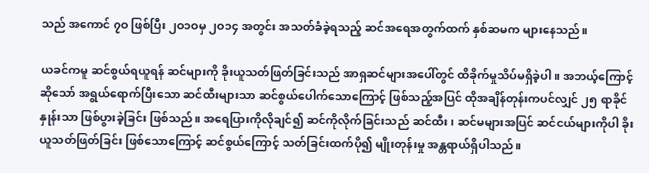သည် အကောင် ၇ဝ ဖြစ်ပြီး ၂ဝ၁ဝမှ ၂ဝ၁၄ အတွင်း အသတ်ခံခဲ့ရသည့် ဆင်အရေအတွက်ထက် နှစ်ဆမက များနေသည်။

ယခင်ကမူ ဆင်စွယ်ရယူရန် ဆင်များကို ခိုးယူသတ်ဖြတ်ခြင်းသည် အာရှဆင်များအပေါ်တွင် ထိခိုက်မှုသိပ်မရှိခဲ့ပါ။ အဘယ့်ကြောင့် ဆိုသော် အရွယ်ရောက်ပြီးသော ဆင်ထီးများသာ ဆင်စွယ်ပေါက်သောကြောင့် ဖြစ်သည့်အပြင် ထိုအချိန်တုန်းကပင်လျှင် ၂၅ ရာခိုင်နှုန်းသာ ဖြစ်ပွားခဲ့ခြင်း ဖြစ်သည်။ အရေပြားကိုလိုချင်၍ ဆင်ကိုလိုက်ခြင်းသည် ဆင်ထီး၊ ဆင်မများအပြင် ဆင်ငယ်များကိုပါ ခိုးယူသတ်ဖြတ်ခြင်း ဖြစ်သောကြောင့် ဆင်စွယ်ကြောင့် သတ်ခြင်းထက်ပို၍ မျိုးတုန်းမှု အန္တရာယ်ရှိပါသည်။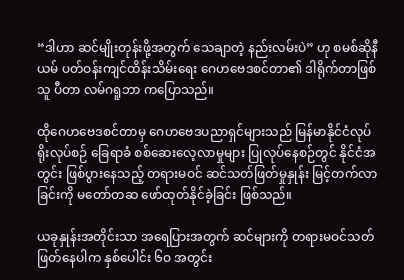“ဒါဟာ ဆင်မျိုးတုန်းဖို့အတွက် သေချာတဲ့ နည်းလမ်းပဲ” ဟု စမစ်ဆိုနီယမ် ပတ်ဝန်းကျင်ထိန်းသိမ်းရေး ဂေဟဗေဒစင်တာ၏ ဒါရိုက်တာဖြစ်သူ ပီတာ လမ်ဂရူဘာ ကပြောသည်။

ထိုဂေဟဗေဒစင်တာမှ ဂေဟဗေဒပညာရှင်များသည် မြန်မာနိုင်ငံလုပ်ရိုးလုပ်စဉ် ခြေရာခံ စစ်ဆေးလေ့လာမှုများ ပြုလုပ်နေစဉ်တွင် နိုင်ငံအတွင်း ဖြစ်ပွားနေသည့် တရားမဝင် ဆင်သတ်ဖြတ်မှုနှုန်း မြင့်တက်လာခြင်းကို မတော်တဆ ဖော်ထုတ်နိုင်ခဲ့ခြင်း ဖြစ်သည်။

ယခုနှုန်းအတိုင်းသာ အရေပြားအတွက် ဆင်များကို တရားမဝင်သတ်ဖြတ်နေပါက နှစ်ပေါင်း ၆ဝ အတွင်း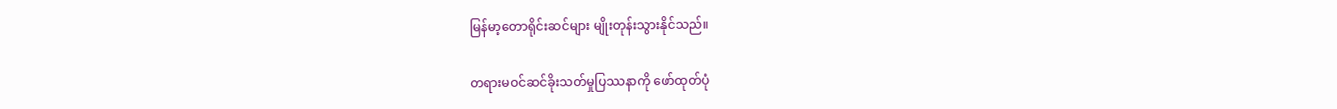မြန်မာ့တောရိုင်းဆင်များ မျိုးတုန်းသွားနိုင်သည်။

တရားမဝင်ဆင်ခိုးသတ်မှုပြဿနာကို ဖော်ထုတ်ပုံ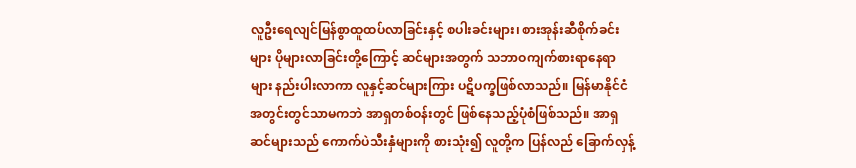လူဦးရေလျင်မြန်စွာထူထပ်လာခြင်းနှင့် စပါးခင်းများ၊ စားအုန်းဆီစိုက်ခင်းများ ပိုများလာခြင်းတို့ကြောင့် ဆင်များအတွက် သဘာဝကျက်စားရာနေရာများ နည်းပါးလာကာ လူနှင့်ဆင်များကြား ပဋိပက္ခဖြစ်လာသည်။ မြန်မာနိုင်ငံအတွင်းတွင်သာမကဘဲ အာရှတစ်ဝန်းတွင် ဖြစ်နေသည့်ပုံစံဖြစ်သည်။ အာရှဆင်များသည် ကောက်ပဲသီးနှံများကို စားသုံး၍ လူတို့က ပြန်လည် ခြောက်လှန့်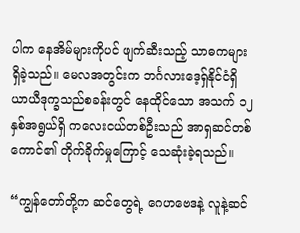ပါက နေအိမ်များကိုပင် ဖျက်ဆီးသည့် သာဓကများ ရှိခဲ့သည်။ မေလအတွင်းက ဘင်္ဂလားဒေ့ရှ်နိုင်ငံရှိ ယာယီဒုက္ခသည်စခန်းတွင် နေထိုင်သော အသက် ၁၂ နှစ်အရွယ်ရှိ ကလေးငယ်တစ်ဦးသည် အာရှဆင်တစ်ကောင်၏ တိုက်ခိုက်မှုကြောင့် သေဆုံးခဲ့ရသည်။

“ကျွန်တော်တို့က ဆင်တွေရဲ့ ဂေဟဗေဒနဲ့ လူနဲ့ဆင်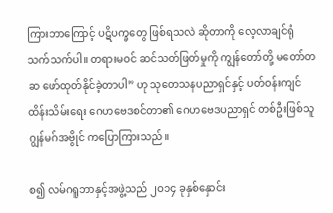ကြားဘာကြောင့် ပဋိပက္ခတွေ ဖြစ်ရသလဲ ဆိုတာကို လေ့လာချင်ရုံ သက်သက်ပါ။ တရားမဝင် ဆင်သတ်ဖြတ်မှုကို ကျွန်တော်တို့ မတော်တဆ ဖော်ထုတ်နိုင်ခဲ့တာပါ” ဟု သုတေသနပညာရှင်နှင့် ပတ်ဝန်းကျင်ထိန်းသိမ်းရေး ဂေဟဗေဒစင်တာ၏ ဂေဟဗေဒပညာရှင် တစ်ဦးဖြစ်သူ ဂျွန်မဂ်အဗွိုင် ကပြောကြားသည်။

စ၍ လမ်ဂရူဘာနှင့်အဖွဲ့သည် ၂ဝ၁၄ ခုနှစ်နှောင်း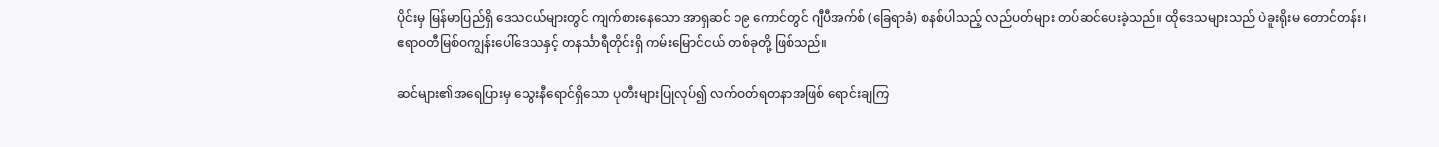ပိုင်းမှ မြန်မာပြည်ရှိ ဒေသငယ်များတွင် ကျက်စားနေသော အာရှဆင် ၁၉ ကောင်တွင် ဂျီပီအက်စ် (ခြေရာခံ) စနစ်ပါသည့် လည်ပတ်များ တပ်ဆင်ပေးခဲ့သည်။ ထိုဒေသများသည် ပဲခူးရိုးမ တောင်တန်း၊ ဧရာဝတီမြစ်ဝကျွန်းပေါ်ဒေသနှင့် တနင်္သာရီတိုင်းရှိ ကမ်းမြောင်ငယ် တစ်ခုတို့ ဖြစ်သည်။

ဆင်များ၏အရေပြားမှ သွေးနီရောင်ရှိသော ပုတီးများပြုလုပ်၍ လက်ဝတ်ရတနာအဖြစ် ရောင်းချကြ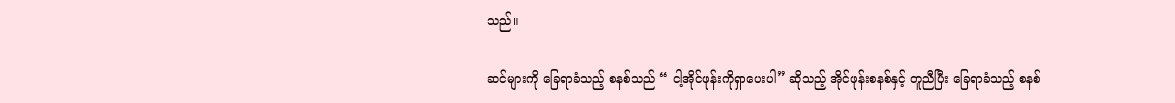သည်။

ဆင်များကို ခြေရာခံသည့် စနစ်သည် “ ငါ့အိုင်ဖုန်းကိုရှာပေးပါ” ဆိုသည့် အိုင်ဖုန်းစနစ်နှင့် တူညီပြီး ခြေရာခံသည့် စနစ်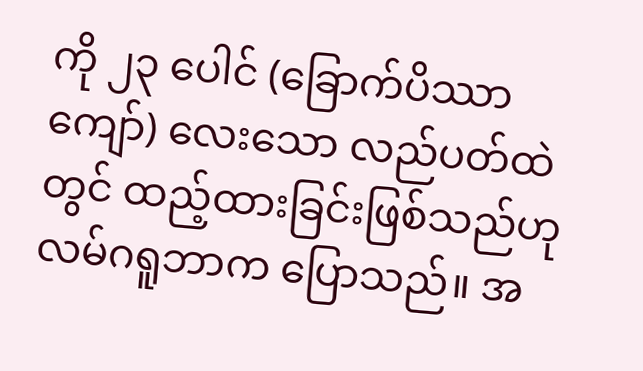ကို ၂၃ ပေါင် (ခြောက်ပိဿာကျော်) လေးသော လည်ပတ်ထဲတွင် ထည့်ထားခြင်းဖြစ်သည်ဟု လမ်ဂရူဘာက ပြောသည်။ အ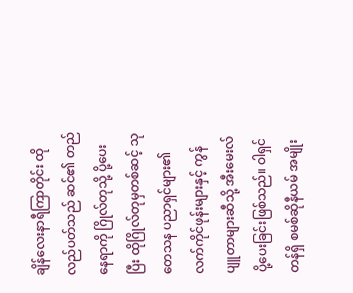ချိန်လေးနာရီကြာတိုင်း ထို လည်ပတ်သည် ဆင်၏ တည်နေရာကို ဂြိုလ်တုသို့ ပို့ပေးပြီး ထိုဂြိုလ်တုမှတစ်ဆင့် သုတေသန ပညာရှင်များ၏ လက်ကိုင်ဖုန်းများနှင့် ကွန်ပျူတာများဆီသို့ အီးမေးလ်ပို့ပေးခြင်းဖြစ်သည်။ ဝါရှင်တန်ရှိ စမစ်ဆိုနီယမ် အမျိုး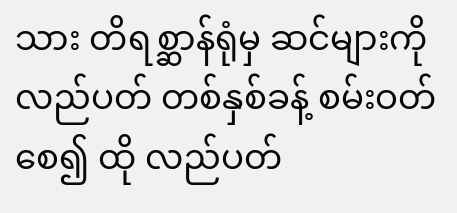သား တိရစ္ဆာန်ရုံမှ ဆင်များကို လည်ပတ် တစ်နှစ်ခန့် စမ်းဝတ်စေ၍ ထို လည်ပတ်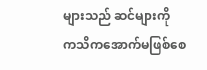များသည် ဆင်များကို ကသိကအောက်မဖြစ်စေ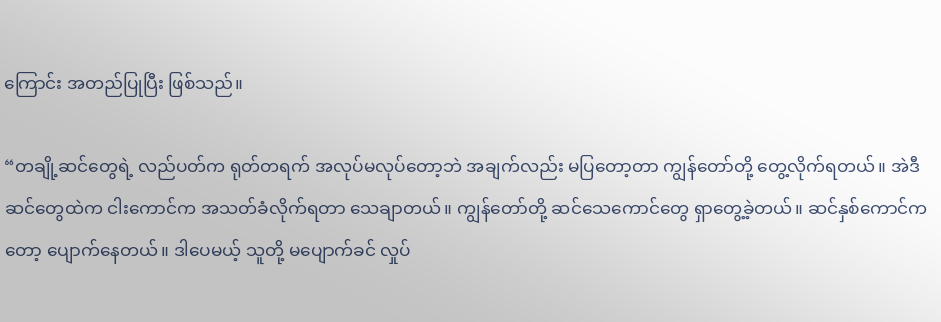ကြောင်း အတည်ပြုပြီး ဖြစ်သည်။

“တချို့ဆင်တွေရဲ့ လည်ပတ်က ရုတ်တရက် အလုပ်မလုပ်တော့ဘဲ အချက်လည်း မပြတော့တာ ကျွန်တော်တို့ တွေ့လိုက်ရတယ်။ အဲဒီဆင်တွေထဲက ငါးကောင်က အသတ်ခံလိုက်ရတာ သေချာတယ်။ ကျွန်တော်တို့ ဆင်သေကောင်တွေ ရှာတွေ့ခဲ့တယ်။ ဆင်နှစ်ကောင်ကတော့ ပျောက်နေတယ်။ ဒါပေမယ့် သူတို့ မပျောက်ခင် လှုပ်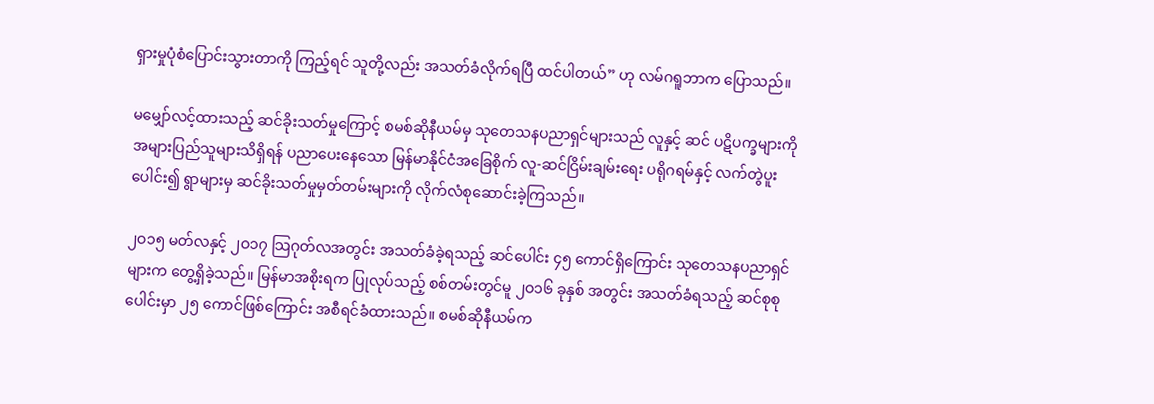ရှားမှုပုံစံပြောင်းသွားတာကို ကြည့်ရင် သူတို့လည်း အသတ်ခံလိုက်ရပြီ ထင်ပါတယ်” ဟု လမ်ဂရူဘာက ပြောသည်။

မမျှော်လင့်ထားသည့် ဆင်ခိုးသတ်မှုကြောင့် စမစ်ဆိုနီယမ်မှ သုတေသနပညာရှင်များသည် လူနှင့် ဆင် ပဋိပက္ခများကို အများပြည်သူများသိရှိရန် ပညာပေးနေသော မြန်မာနိုင်ငံအခြေစိုက် လူ-ဆင်ငြိမ်းချမ်းရေး ပရိုဂရမ်နှင့် လက်တွဲပူးပေါင်း၍ ရွာများမှ ဆင်ခိုးသတ်မှုမှတ်တမ်းများကို လိုက်လံစုဆောင်းခဲ့ကြသည်။

၂ဝ၁၅ မတ်လနှင့် ၂ဝ၁၇ သြဂုတ်လအတွင်း အသတ်ခံခဲ့ရသည့် ဆင်ပေါင်း ၄၅ ကောင်ရှိကြောင်း သုတေသနပညာရှင်များက တွေ့ရှိခဲ့သည်။ မြန်မာအစိုးရက ပြုလုပ်သည့် စစ်တမ်းတွင်မူ ၂ဝ၁၆ ခုနှစ် အတွင်း အသတ်ခံရသည့် ဆင်စုစုပေါင်းမှာ ၂၅ ကောင်ဖြစ်ကြောင်း အစီရင်ခံထားသည်။ စမစ်ဆိုနီယမ်က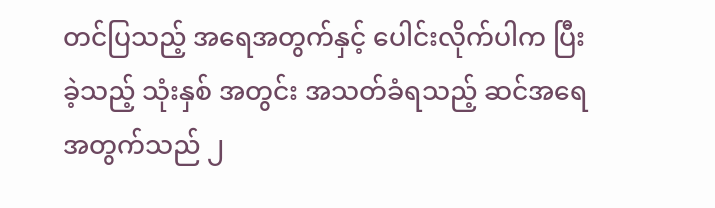တင်ပြသည့် အရေအတွက်နှင့် ပေါင်းလိုက်ပါက ပြီးခဲ့သည့် သုံးနှစ် အတွင်း အသတ်ခံရသည့် ဆင်အရေအတွက်သည် ၂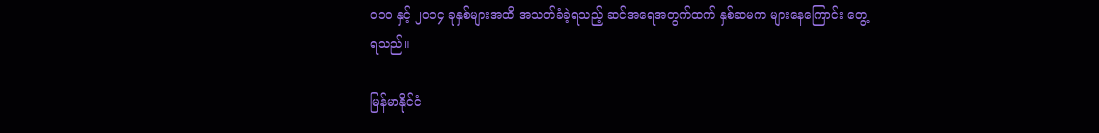ဝ၁ဝ နှင့် ၂ဝ၁၄ ခုနှစ်များအထိ အသတ်ခံခဲ့ရသည့် ဆင်အရေအတွက်ထက် နှစ်ဆမက များနေကြောင်း တွေ့ရသည်။

မြန်မာနိုင်ငံ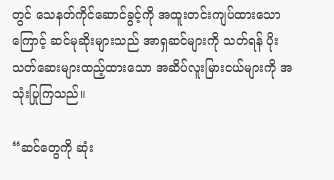တွင် သေနတ်ကိုင်ဆောင်ခွင့်ကို အထူးတင်းကျပ်ထားသောကြောင့် ဆင်မုဆိုးများသည် အာရှဆင်များကို သတ်ရန် ပိုးသတ်ဆေးများထည့်ထားသော အဆိပ်လူးမြားငယ်များကို အသုံးပြုကြသည်။

“ဆင်တွေကို ဆုံး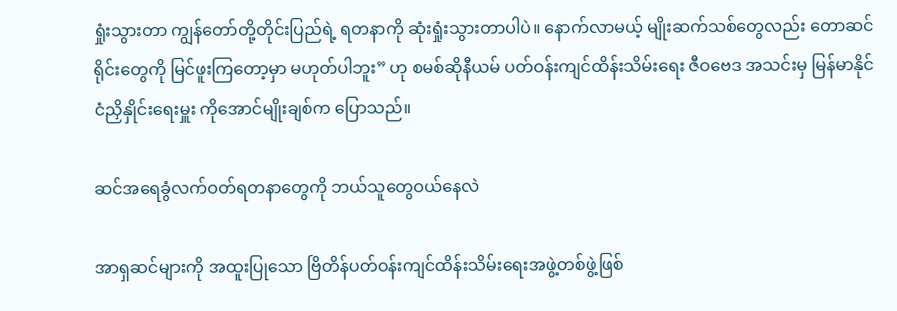ရှုံးသွားတာ ကျွန်တော်တို့တိုင်းပြည်ရဲ့ ရတနာကို ဆုံးရှုံးသွားတာပါပဲ။ နောက်လာမယ့် မျိုးဆက်သစ်တွေလည်း တောဆင်ရိုင်းတွေကို မြင်ဖူးကြတော့မှာ မဟုတ်ပါဘူး” ဟု စမစ်ဆိုနီယမ် ပတ်ဝန်းကျင်ထိန်းသိမ်းရေး ဇီဝဗေဒ အသင်းမှ မြန်မာနိုင်ငံညှိနှိုင်းရေးမှူး ကိုအောင်မျိုးချစ်က ပြောသည်။

ဆင်အရေခွံလက်ဝတ်ရတနာတွေကို ဘယ်သူတွေဝယ်နေလဲ

အာရှဆင်များကို အထူးပြုသော ဗြိတိန်ပတ်ဝန်းကျင်ထိန်းသိမ်းရေးအဖွဲ့တစ်ဖွဲ့ဖြစ်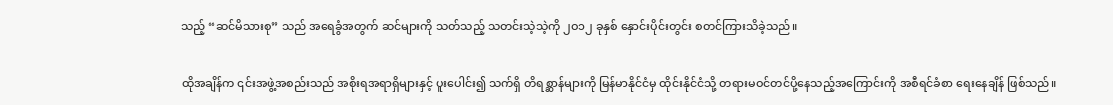သည့် “ဆင်မိသားစု” သည် အရေခွံအတွက် ဆင်များကို သတ်သည့် သတင်းသဲ့သဲ့ကို ၂ဝ၁၂ ခုနှစ် နှောင်းပိုင်းတွင်း စတင်ကြားသိခဲ့သည်။

ထိုအချိန်က ၎င်းအဖွဲ့အစည်းသည် အစိုးရအရာရှိများနှင့် ပူးပေါင်း၍ သက်ရှိ တိရစ္ဆာန်များကို မြန်မာနိုင်ငံမှ ထိုင်းနိုင်ငံသို့ တရားမဝင်တင်ပို့နေသည့်အကြောင်းကို အစီရင်ခံစာ ရေးနေချိန် ဖြစ်သည်။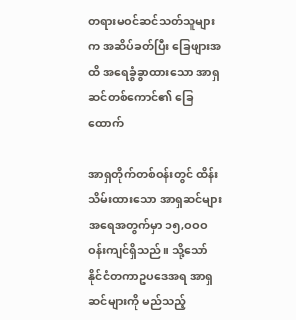တရားမဝင်ဆင်သတ်သူများက အဆိပ်ခတ်ပြီး ခြေဖျားအထိ အရေခွံခွာထားသော အာရှဆင်တစ်ကောင်၏ ခြေထောက်

အာရှတိုက်တစ်ဝန်းတွင် ထိန်းသိမ်းထားသော အာရှဆင်များအရေအတွက်မှာ ၁၅,ဝဝဝ ဝန်းကျင်ရှိသည်။ သို့သော် နိုင်ငံတကာဥပဒေအရ အာရှဆင်များကို မည်သည့်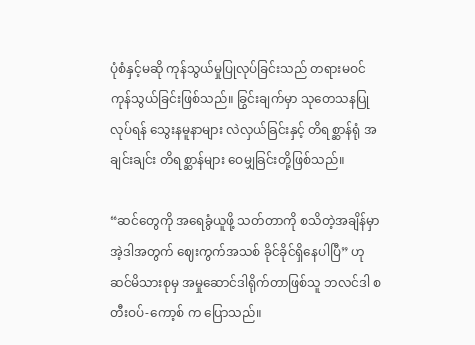ပုံစံနှင့်မဆို ကုန်သွယ်မှုပြုလုပ်ခြင်းသည် တရားမဝင်ကုန်သွယ်ခြင်းဖြစ်သည်။ ခြွင်းချက်မှာ သုတေသနပြုလုပ်ရန် သွေးနမူနာများ လဲလှယ်ခြင်းနှင့် တိရစ္ဆာန်ရုံ အချင်းချင်း တိရစ္ဆာန်များ ဝေမျှခြင်းတို့ဖြစ်သည်။

“ဆင်တွေကို အရေခွံယူဖို့ သတ်တာကို စသိတဲ့အချိန်မှာ အဲ့ဒါအတွက် ဈေးကွက်အသစ် ခိုင်ခိုင်ရှိနေပါပြီ” ဟု ဆင်မိသားစုမှ အမှုဆောင်ဒါရိုက်တာဖြစ်သူ ဘလင်ဒါ စတီးဝပ်-ကော့စ် က ပြောသည်။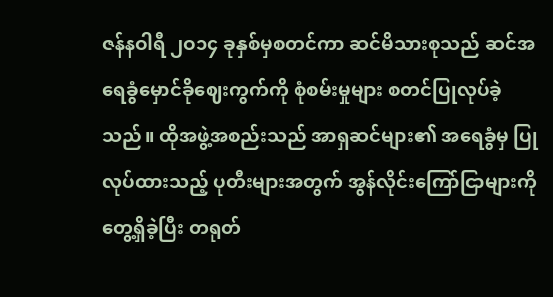ဇန်နဝါရီ ၂ဝ၁၄ ခုနှစ်မှစတင်ကာ ဆင်မိသားစုသည် ဆင်အရေခွံမှောင်ခိုဈေးကွက်ကို စုံစမ်းမှုများ စတင်ပြုလုပ်ခဲ့သည်။ ထိုအဖွဲ့အစည်းသည် အာရှဆင်များ၏ အရေခွံမှ ပြုလုပ်ထားသည့် ပုတီးများအတွက် အွန်လိုင်းကြော်ငြာများကို တွေ့ရှိခဲ့ပြီး တရုတ်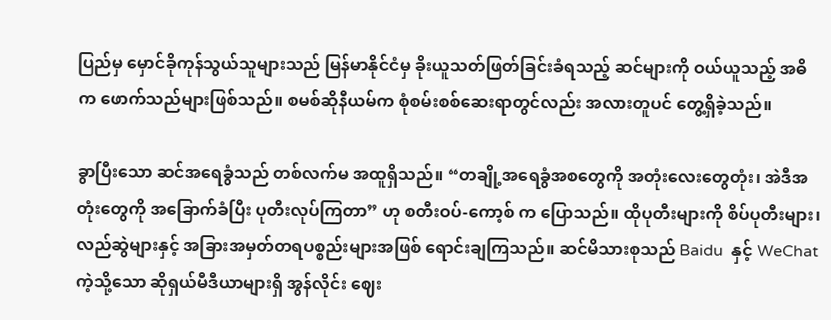ပြည်မှ မှောင်ခိုကုန်သွယ်သူများသည် မြန်မာနိုင်ငံမှ ခိုးယူသတ်ဖြတ်ခြင်းခံရသည့် ဆင်များကို ဝယ်ယူသည့် အဓိက ဖောက်သည်များဖြစ်သည်။ စမစ်ဆိုနီယမ်က စုံစမ်းစစ်ဆေးရာတွင်လည်း အလားတူပင် တွေ့ရှိခဲ့သည်။

ခွာပြီးသော ဆင်အရေခွံသည် တစ်လက်မ အထူရှိသည်။ “တချို့အရေခွံအစတွေကို အတုံးလေးတွေတုံး၊ အဲဒီအတုံးတွေကို အခြောက်ခံပြီး ပုတီးလုပ်ကြတာ” ဟု စတီးဝပ်-ကော့စ် က ပြောသည်။ ထိုပုတီးများကို စိပ်ပုတီးများ၊ လည်ဆွဲများနှင့် အခြားအမှတ်တရပစ္စည်းများအဖြစ် ရောင်းချကြသည်။ ဆင်မိသားစုသည် Baidu  နှင့် WeChat ကဲ့သို့သော ဆိုရှယ်မီဒီယာများရှိ အွန်လိုင်း ဈေး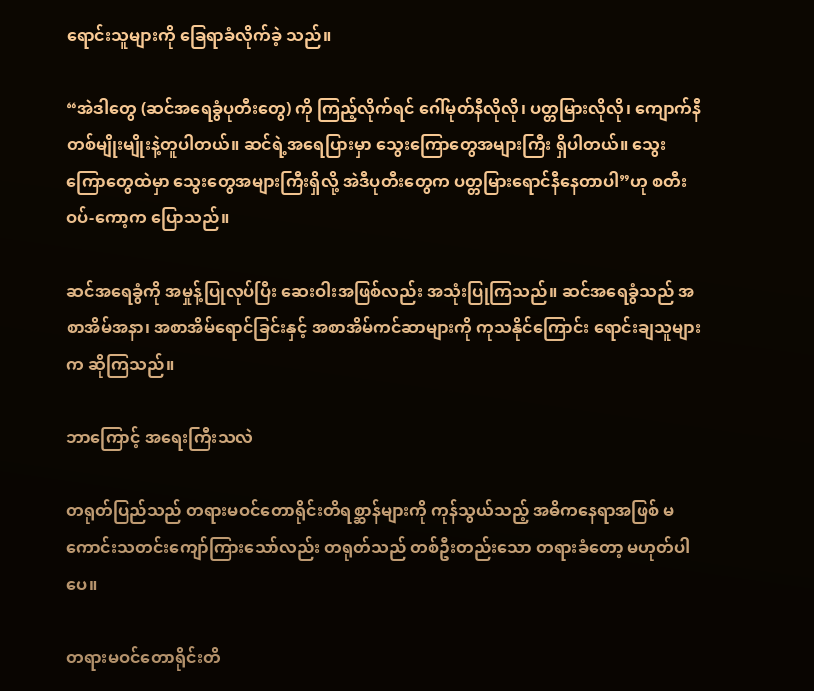ရောင်းသူများကို ခြေရာခံလိုက်ခဲ့ သည်။

“အဲဒါတွေ (ဆင်အရေခွံပုတီးတွေ) ကို ကြည့်လိုက်ရင် ဂေါ်မုတ်နီလိုလို၊ ပတ္တမြားလိုလို၊ ကျောက်နီတစ်မျိုးမျိုးနဲ့တူပါတယ်။ ဆင်ရဲ့အရေပြားမှာ သွေးကြောတွေအများကြီး ရှိပါတယ်။ သွေးကြောတွေထဲမှာ သွေးတွေအများကြီးရှိလို့ အဲဒီပုတီးတွေက ပတ္တမြားရောင်နီနေတာပါ”ဟု စတီးဝပ်-ကော့က ပြောသည်။

ဆင်အရေခွံကို အမှုန့်ပြုလုပ်ပြီး ဆေးဝါးအဖြစ်လည်း အသုံးပြုကြသည်။ ဆင်အရေခွံသည် အစာအိမ်အနာ၊ အစာအိမ်ရောင်ခြင်းနှင့် အစာအိမ်ကင်ဆာများကို ကုသနိုင်ကြောင်း ရောင်းချသူများက ဆိုကြသည်။

ဘာကြောင့် အရေးကြီးသလဲ

တရုတ်ပြည်သည် တရားမဝင်တောရိုင်းတိရစ္ဆာန်များကို ကုန်သွယ်သည့် အဓိကနေရာအဖြစ် မကောင်းသတင်းကျော်ကြားသော်လည်း တရုတ်သည် တစ်ဦးတည်းသော တရားခံတော့ မဟုတ်ပါပေ။

တရားမဝင်တောရိုင်းတိ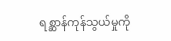ရစ္ဆာန်ကုန်သွယ်မှုကို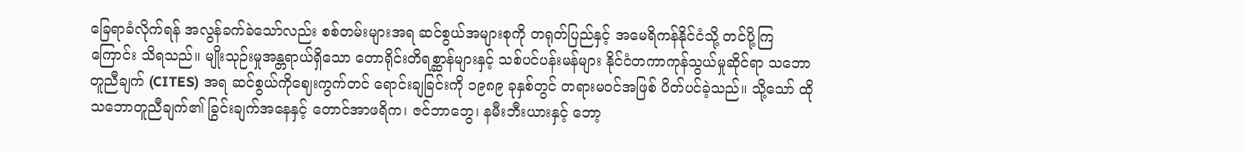ခြေရာခံလိုက်ရန် အလွန်ခက်ခဲသော်လည်း စစ်တမ်းများအရ ဆင်စွယ်အများစုကို တရုတ်ပြည်နှင့် အမေရိကန်နိုင်ငံသို့ တင်ပို့ကြကြောင်း သိရသည်။ မျိုးသုဉ်းမှုအန္တရာယ်ရှိသော တောရိုင်းတိရစ္ဆာန်များနှင့် သစ်ပင်ပန်းမန်များ နိုင်ငံတကာကုန်သွယ်မှုဆိုင်ရာ သဘောတူညီချက် (CITES) အရ ဆင်စွယ်ကိုဈေးကွက်တင် ရောင်းချခြင်းကို ၁၉၈၉ ခုနှစ်တွင် တရားမဝင်အဖြစ် ပိတ်ပင်ခဲ့သည်။ သို့သော် ထိုသဘောတူညီချက်၏ ခြွင်းချက်အနေနှင့် တောင်အာဖရိက၊ ဇင်ဘာဘွေ၊ နမီးဘီးယားနှင့် ဘော့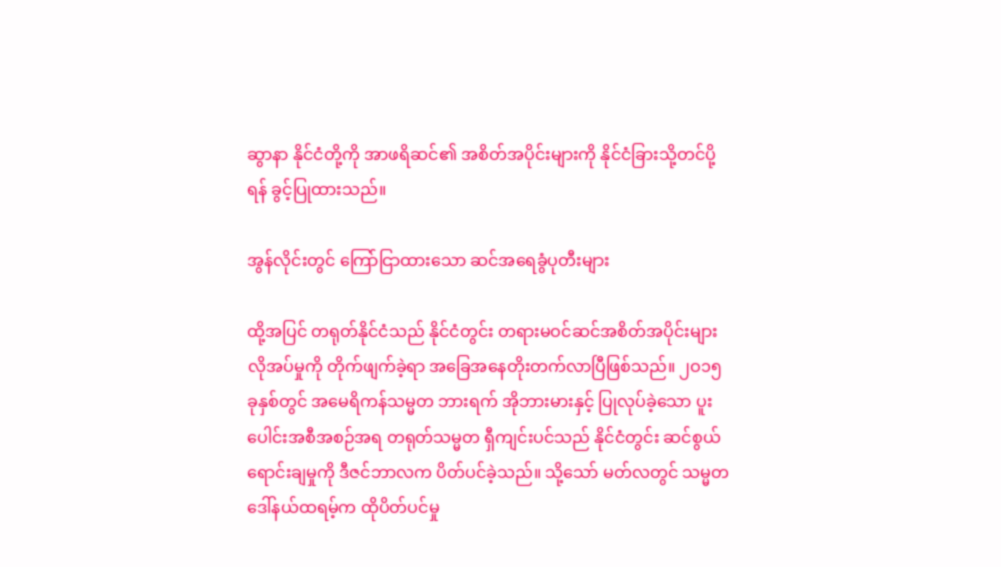ဆွာနာ နိုင်ငံတို့ကို အာဖရိဆင်၏ အစိတ်အပိုင်းများကို နိုင်ငံခြားသို့တင်ပို့ရန် ခွင့်ပြုထားသည်။

အွန်လိုင်းတွင် ကြော်ငြာထားသော ဆင်အရေခွံပုတီးများ

ထို့အပြင် တရုတ်နိုင်ငံသည် နိုင်ငံတွင်း တရားမဝင်ဆင်အစိတ်အပိုင်းများ လိုအပ်မှုကို တိုက်ဖျက်ခဲ့ရာ အခြေအနေတိုးတက်လာပြီဖြစ်သည်။ ၂ဝ၁၅ ခုနှစ်တွင် အမေရိကန်သမ္မတ ဘားရက် အိုဘားမားနှင့် ပြုလုပ်ခဲ့သော ပူးပေါင်းအစီအစဉ်အရ တရုတ်သမ္မတ ရှီကျင်းပင်သည် နိုင်ငံတွင်း ဆင်စွယ်ရောင်းချမှုကို ဒီဇင်ဘာလက ပိတ်ပင်ခဲ့သည်။ သို့သော် မတ်လတွင် သမ္မတ ဒေါ်နယ်ထရမ့်က ထိုပိတ်ပင်မှု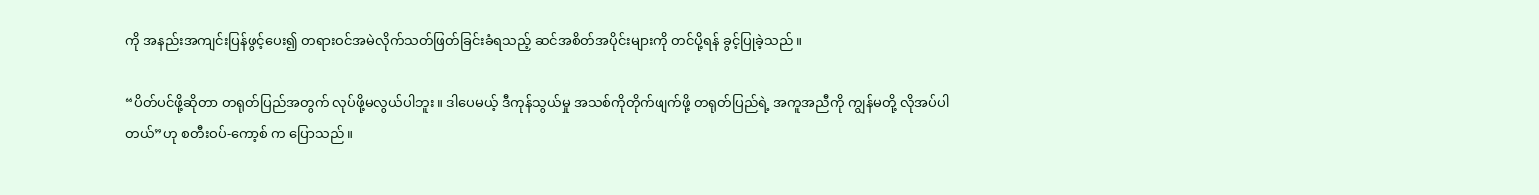ကို အနည်းအကျင်းပြန်ဖွင့်ပေး၍ တရားဝင်အမဲလိုက်သတ်ဖြတ်ခြင်းခံရသည့် ဆင်အစိတ်အပိုင်းများကို တင်ပို့ရန် ခွင့်ပြုခဲ့သည်။

“ပိတ်ပင်ဖို့ဆိုတာ တရုတ်ပြည်အတွက် လုပ်ဖို့မလွယ်ပါဘူး။ ဒါပေမယ့် ဒီကုန်သွယ်မှု အသစ်ကိုတိုက်ဖျက်ဖို့ တရုတ်ပြည်ရဲ့ အကူအညီကို ကျွန်မတို့ လိုအပ်ပါတယ်”ဟု စတီးဝပ်-ကော့စ် က ပြောသည်။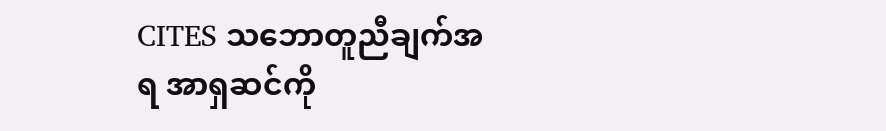CITES သဘောတူညီချက်အရ အာရှဆင်ကို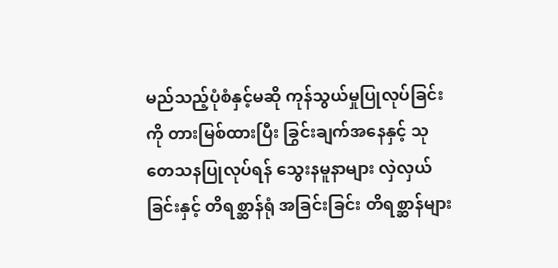မည်သည့်ပုံစံနှင့်မဆို ကုန်သွယ်မှုပြုလုပ်ခြင်းကို တားမြစ်ထားပြီး ခြွင်းချက်အနေနှင့် သုတေသနပြုလုပ်ရန် သွေးနမူနာများ လှဲလှယ်ခြင်းနှင့် တိရစ္ဆာန်ရုံ အခြင်းခြင်း တိရစ္ဆာန်များ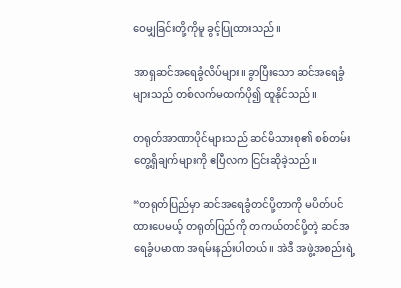ဝေမျှခြင်းတို့ကိုမူ ခွင့်ပြုထားသည်။

အာရှဆင်အရေခွံလိပ်များ။ ခွာပြီးသော ဆင်အရေခွံများသည် တစ်လက်မထက်ပို၍ ထူနိုင်သည်။

တရုတ်အာဏာပိုင်များသည် ဆင်မိသားစု၏ စစ်တမ်းတွေ့ရှိချက်များကို ဧပြီလက ငြင်းဆိုခဲ့သည်။

“တရုတ်ပြည်မှာ ဆင်အရေခွံတင်ပို့တာကို မပိတ်ပင်ထားပေမယ့် တရုတ်ပြည်ကို တကယ်တင်ပို့တဲ့ ဆင်အရေခွံပမာဏ အရမ်းနည်းပါတယ်။ အဲဒီ အဖွဲ့အစည်းရဲ့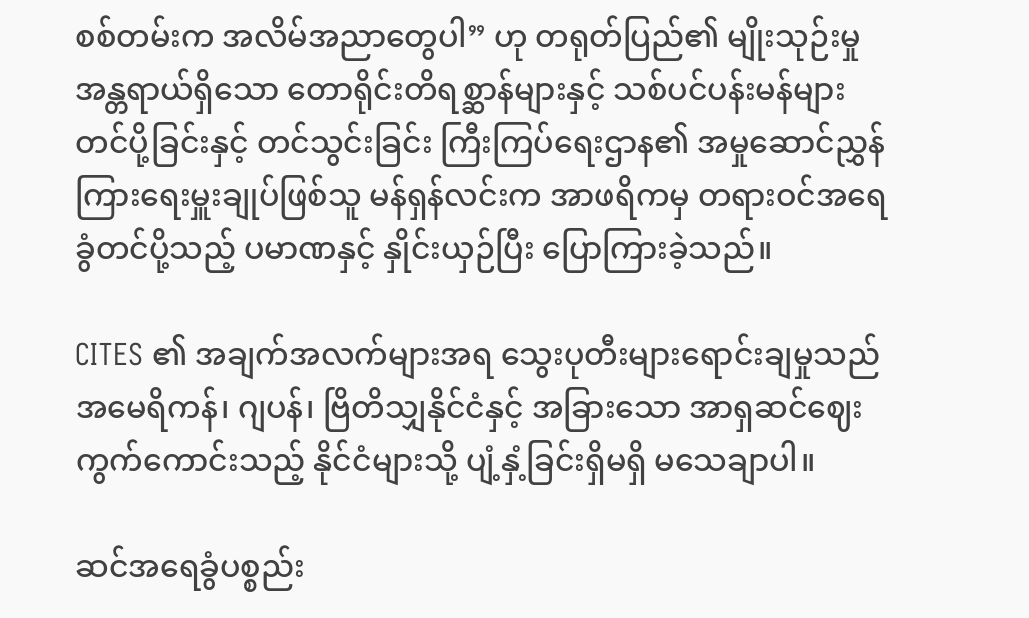စစ်တမ်းက အလိမ်အညာတွေပါ” ဟု တရုတ်ပြည်၏ မျိုးသုဉ်းမှုအန္တရာယ်ရှိသော တောရိုင်းတိရစ္ဆာန်များနှင့် သစ်ပင်ပန်းမန်များ တင်ပို့ခြင်းနှင့် တင်သွင်းခြင်း ကြီးကြပ်ရေးဌာန၏ အမှုဆောင်ညွှန်ကြားရေးမှူးချုပ်ဖြစ်သူ မန်ရှန်လင်းက အာဖရိကမှ တရားဝင်အရေခွံတင်ပို့သည့် ပမာဏနှင့် နှိုင်းယှဉ်ပြီး ပြောကြားခဲ့သည်။

CITES ၏ အချက်အလက်များအရ သွေးပုတီးများရောင်းချမှုသည် အမေရိကန်၊ ဂျပန်၊ ဗြိတိသျှနိုင်ငံနှင့် အခြားသော အာရှဆင်ဈေးကွက်ကောင်းသည့် နိုင်ငံများသို့ ပျံ့နှံ့ခြင်းရှိမရှိ မသေချာပါ။

ဆင်အရေခွံပစ္စည်း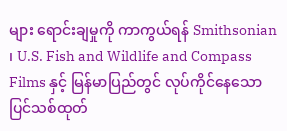များ ရောင်းချမှုကို ကာကွယ်ရန် Smithsonian ၊ U.S. Fish and Wildlife and Compass Films နှင့် မြန်မာပြည်တွင် လုပ်ကိုင်နေသော ပြင်သစ်ထုတ်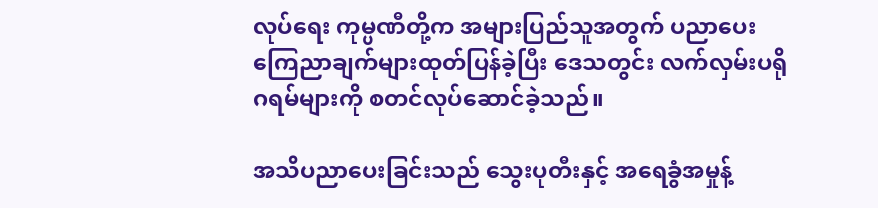လုပ်ရေး ကုမ္ပဏီတို့က အများပြည်သူအတွက် ပညာပေးကြေညာချက်များထုတ်ပြန်ခဲ့ပြီး ဒေသတွင်း လက်လှမ်းပရိုဂရမ်များကို စတင်လုပ်ဆောင်ခဲ့သည်။

အသိပညာပေးခြင်းသည် သွေးပုတီးနှင့် အရေခွံအမှုန့်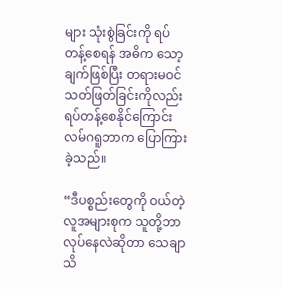များ သုံးစွဲခြင်းကို ရပ်တန့်စေရန် အဓိက သော့ချက်ဖြစ်ပြီး တရားမဝင်သတ်ဖြတ်ခြင်းကိုလည်း ရပ်တန့်စေနိုင်ကြောင်း လမ်ဂရူဘာက ပြောကြားခဲ့သည်။

“ဒီပစ္စည်းတွေကို ဝယ်တဲ့လူအများစုက သူတို့ဘာလုပ်နေလဲဆိုတာ သေချာသိ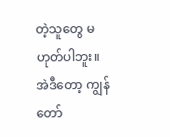တဲ့သူတွေ မဟုတ်ပါဘူး။ အဲဒီတော့ ကျွန်တော်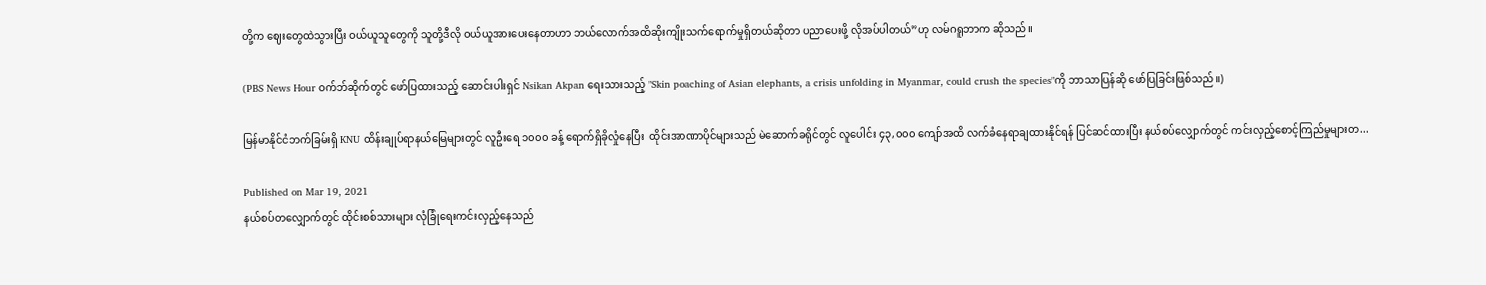တို့က ဈေးတွေထဲသွားပြီး ဝယ်ယူသူတွေကို သူတို့ဒီလို ဝယ်ယူအားပေးနေတာဟာ ဘယ်လောက်အထိဆိုးကျိုးသက်ရောက်မှုရှိတယ်ဆိုတာ ပညာပေးဖို့ လိုအပ်ပါတယ်”ဟု လမ်ဂရူဘာက ဆိုသည်။

(PBS News Hour ဝက်ဘ်ဆိုက်တွင် ဖော်ပြထားသည့် ဆောင်းပါးရှင် Nsikan Akpan ရေးသားသည့် "Skin poaching of Asian elephants, a crisis unfolding in Myanmar, could crush the species"ကို ဘာသာပြန်ဆို ဖော်ပြခြင်းဖြစ်သည်။)

မြန်မာနိုင်ငံဘက်ခြမ်းရှိ KNU ထိန်းချုပ်ရာနယ်မြေများတွင် လူဦးရေ ၁၀၀၀ ခန့် ရောက်ရှိခိုလှုံနေပြီး  ထိုင်းအာဏာပိုင်များသည် မဲဆောက်ခရိုင်တွင် လူပေါင်း ၄၃,၀၀၀ ကျော်အထိ လက်ခံနေရာချထားနိုင်ရန် ပြင်ဆင်ထားပြီး နယ်စပ်လျှောက်တွင် ကင်းလှည့်စောင့်ကြည်မှုများတ...

Published on Mar 19, 2021
နယ်စပ်တလျှောက်တွင် ထိုင်းစစ်သားများ လုံခြုံရေးကင်းလှည့်နေသည်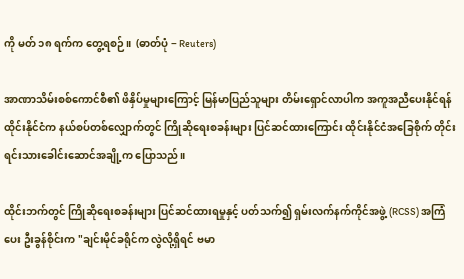ကို မတ် ၁၈ ရက်က တွေ့ရစဉ်။  (ဓာတ်ပုံ − Reuters)

အာဏာသိမ်းစစ်ကောင်စီ၏ ဖိနှိပ်မှုများကြောင့် မြန်မာပြည်သူများ တိမ်းရှောင်လာပါက အကူအညီပေးနိုင်ရန် ထိုင်းနိုင်ငံက နယ်စပ်တစ်လျှောက်တွင် ကြိုဆိုရေးစခန်းများ ပြင်ဆင်ထားကြောင်း ထိုင်းနိုင်ငံအခြေစိုက် တိုင်းရင်းသားခေါင်းဆောင်အချို့က ပြောသည်။

ထိုင်းဘက်တွင် ကြိုဆိုရေးစခန်းများ ပြင်ဆင်ထားရမှုနှင့် ပတ်သက်၍ ရှမ်းလက်နက်ကိုင်အဖွဲ့ (RCSS) အကြံပေး ဦးခွန်စိုင်းက "ချင်းမိုင်ခရိုင်က လွဲလို့ရှိရင် ဗမာ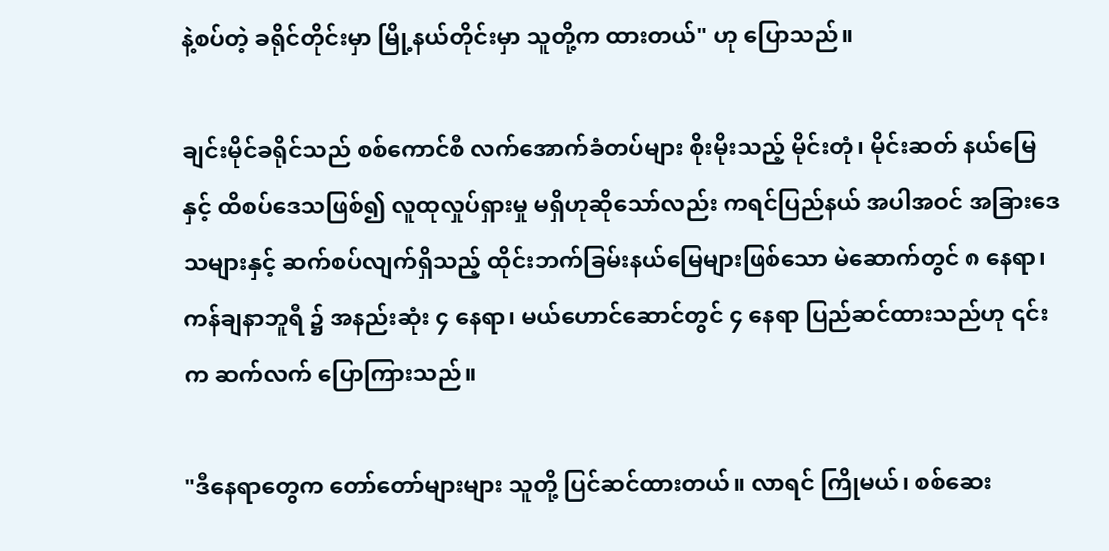နဲ့စပ်တဲ့ ခရိုင်တိုင်းမှာ မြို့နယ်တိုင်းမှာ သူတို့က ထားတယ်" ဟု ပြောသည်။

ချင်းမိုင်ခရိုင်သည် စစ်ကောင်စီ လက်အောက်ခံတပ်များ စိုးမိုးသည့် မိုင်းတုံ၊ မိုင်းဆတ် နယ်မြေနှင့် ထိစပ်ဒေသဖြစ်၍ လူထုလှုပ်ရှားမှု မရှိဟုဆိုသော်လည်း ကရင်ပြည်နယ် အပါအဝင် အခြားဒေသများနှင့် ဆက်စပ်လျက်ရှိသည့် ထိုင်းဘက်ခြမ်းနယ်မြေများဖြစ်သော မဲ‌ဆောက်တွင် ၈ နေရာ၊ ကန်ချနာဘူရီ ၌ အနည်းဆုံး ၄ နေရာ၊ မယ်ဟောင်ဆောင်တွင် ၄ နေရာ ပြည်ဆင်ထားသည်ဟု ၎င်းက ဆက်လက် ပြောကြားသည်။

"ဒီနေရာတွေက တော်တော်များများ သူတို့ ပြင်ဆင်ထားတယ်။ လာရင် ကြိုမယ်၊ စစ်ဆေး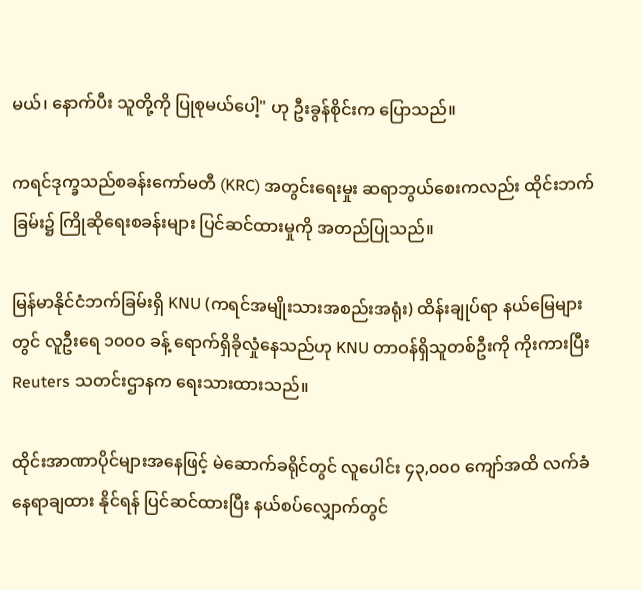မယ်၊ နောက်ပီး သူတို့ကို ပြုစုမယ်ပေါ့" ဟု ဦးခွန်စိုင်းက ပြောသည်။

ကရင်ဒုက္ခသည်စခန်းကော်မတီ (KRC) အတွင်းရေးမှုး ဆရာဘွယ်စေးကလည်း ထိုင်းဘက်ခြမ်း၌ ကြိုဆိုရေးစခန်းများ ပြင်ဆင်ထားမှုကို အတည်ပြုသည်။

မြန်မာနိုင်ငံဘက်ခြမ်းရှိ KNU (ကရင်အမျိုးသားအစည်းအရုံး) ထိန်းချုပ်ရာ နယ်မြေများတွင် လူဦးရေ ၁၀၀၀ ခန့် ရောက်ရှိခိုလှုံနေသည်ဟု KNU တာဝန်ရှိသူတစ်ဦးကို ကိုးကားပြီး Reuters သတင်းဌာနက ရေးသားထားသည်။

ထိုင်းအာဏာပိုင်များအနေဖြင့် မဲဆောက်ခရိုင်တွင် လူပေါင်း ၄၃,၀၀၀ ကျော်အထိ လက်ခံနေရာချထား နိုင်ရန် ပြင်ဆင်ထားပြီး နယ်စပ်လျှောက်တွင်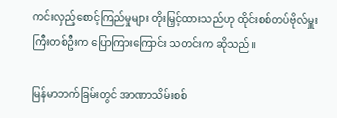ကင်းလှည့်စောင့်ကြည်မှုများ တိုးမြှင့်ထားသည်ဟု ထိုင်းစစ်တပ်ဗိုလ်မှူးကြီးတစ်ဦးက ပြောကြားကြောင်း သတင်းက ဆိုသည်။

မြန်မာဘက်ခြမ်းတွင် အာဏာသိမ်းစစ်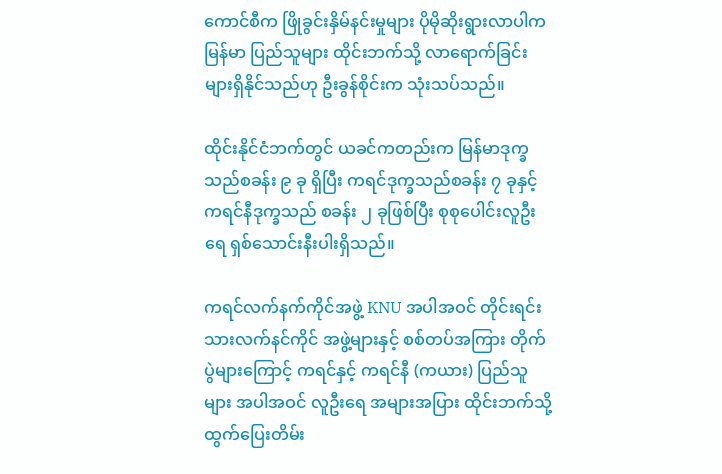ကောင်စီက ဖြိုခွင်းနှိမ်နင်းမှုများ ပိုမိုဆိုးရွားလာပါက မြန်မာ ပြည်သူများ ထိုင်းဘက်သို့ လာရောက်ခြင်းများရှိနိုင်သည်ဟု ဦးခွန်စိုင်းက သုံးသပ်သည်။

ထိုင်းနိုင်ငံဘက်တွင် ယခင်ကတည်းက မြန်မာဒုက္ခသည်စခန်း ၉ ခု ရှိပြီး ကရင်ဒုက္ခသည်စခန်း ၇ ခုနှင့် ကရင်နီဒုက္ခသည် စခန်း ၂ ခုဖြစ်ပြီး စုစုပေါင်းလူဦးရေ ရှစ်သောင်းနီးပါးရှိသည်။

ကရင်လက်နက်ကိုင်အဖွဲ့ KNU အပါအဝင် တိုင်းရင်းသားလက်နင်ကိုင် အဖွဲ့များနှင့် စစ်တပ်အကြား တိုက်ပွဲများကြောင့် ကရင်နှင့် ကရင်နီ (ကယား) ပြည်သူများ အပါအဝင် လူဦးရေ အများအပြား ထိုင်းဘက်သို့ ထွက်ပြေးတိမ်း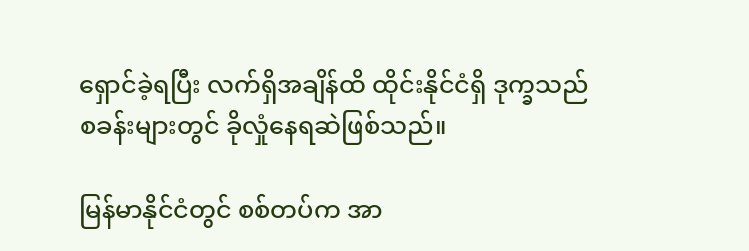ရှောင်ခဲ့ရပြီး လက်ရှိအချိန်ထိ ထိုင်းနိုင်ငံရှိ ဒုက္ခသည်စခန်းများတွင် ခိုလှုံနေရဆဲဖြစ်သည်။

မြန်မာနိုင်ငံတွင် စစ်တပ်က အာ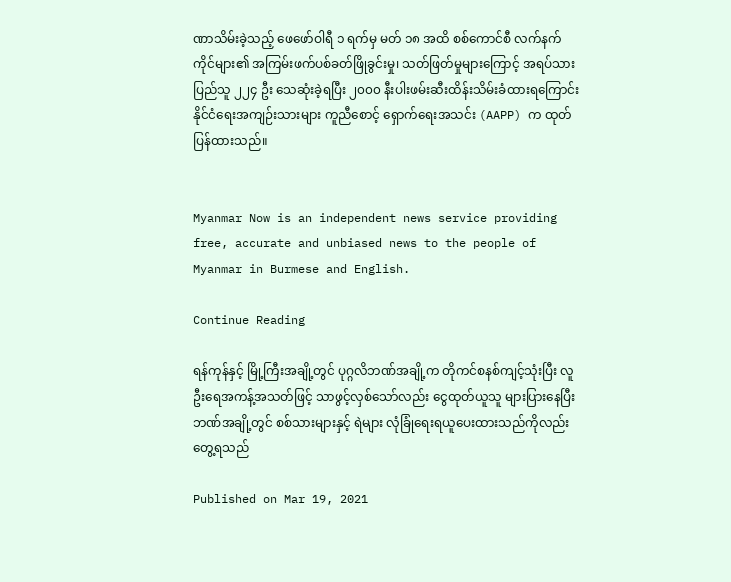ဏာသိမ်းခဲ့သည့် ဖေဖော်ဝါရီ ၁ ရက်မှ မတ် ၁၈ အထိ စစ်ကောင်စီ လက်နက်ကိုင်များ၏ အကြမ်းဖက်ပစ်ခတ်ဖြိုခွင်းမှု၊ သတ်ဖြတ်မှုများကြောင့် အရပ်သားပြည်သူ ၂၂၄ ဦး သေဆုံးခဲ့ရပြီး ၂၀၀၀ နီးပါးဖမ်းဆီးထိန်းသိမ်းခံထားရကြောင်း နိုင်ငံရေးအကျဉ်းသားများ ကူညီစောင့် ရှောက်ရေးအသင်း (AAPP) က ထုတ်ပြန်ထားသည်။


Myanmar Now is an independent news service providing free, accurate and unbiased news to the people of Myanmar in Burmese and English.

Continue Reading

ရန်ကုန်နှင့် မြို့ကြီးအချို့တွင် ပုဂ္ဂလိဘဏ်အချို့က တိုကင်စနစ်ကျင့်သုံးပြီး လူဦးရေအကန့်အသတ်ဖြင့် သာဖွင့်လှစ်သော်လည်း ငွေထုတ်ယူသူ များပြားနေပြီး ဘဏ်အချို့တွင် စစ်သားများနှင့် ရဲများ လုံခြုံရေးရယူပေးထားသည်ကိုလည်းတွေ့ရသည်

Published on Mar 19, 2021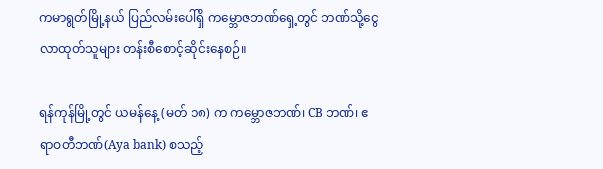ကမာရွတ်မြို့နယ် ပြည်လမ်းပေါ်ရှိ ကမ္ဘောဇဘဏ်ရှေ့တွင် ဘဏ်သို့ငွေလာထုတ်သူများ တန်းစီစောင့်ဆိုင်းနေစဉ်။

ရန်ကုန်မြို့တွင် ယမန်နေ့ (မတ် ၁၈) က ကမ္ဘောဇဘဏ်၊ CB ဘဏ်၊ ဧရာဝတီဘဏ်(Aya bank) စသည့်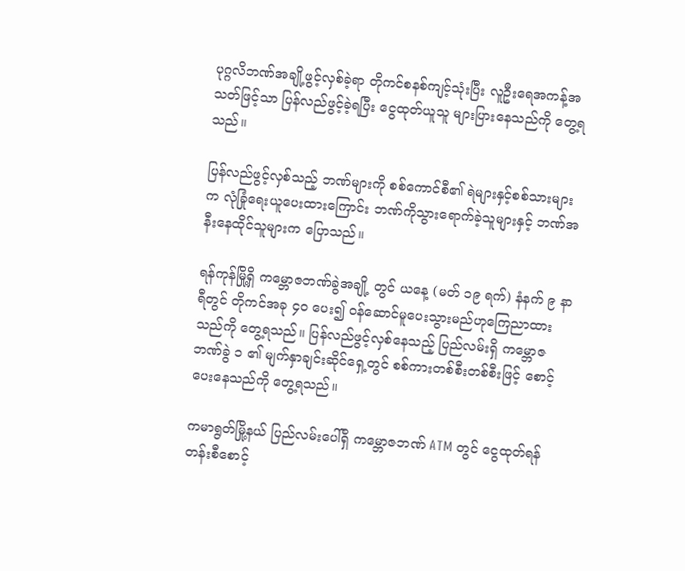ပုဂ္ဂလိဘဏ်အချို့ဖွင့်လှစ်ခဲ့ရာ တိုကင်စနစ်ကျင့်သုံးပြီး လူဦးရေအကန့်အသတ်ဖြင့်သာ ပြန်လည်ဖွင့်ခဲ့ရပြီး ငွေထုတ်ယူသူ များပြားနေသည်ကို တွေ့ရသည်။

ပြန်လည်ဖွင့်လှစ်သည့် ဘဏ်များကို စစ်ကောင်စီ၏ ရဲများနှင့်စစ်သားများက လုံခြုံရေးယူပေးထားကြောင်း ဘဏ်ကိုသွားရောက်ခဲ့သူများနှင့် ဘဏ်အနီးနေထိုင်သူများက ပြောသည်။

ရန်ကုန်မြို့ရှိ ကမ္ဘောဇဘဏ်ခွဲအချို့ တွင် ယနေ့ (မတ် ၁၉ ရက်) နံနက် ၉ နာရီတွင် တိုကင်အခု ၄၀ ပေး၍ ဝန်ဆောင်မူပေးသွားမည်ဟုကြေညာထားသည်ကို တွေ့ရသည်။ ပြန်လည်ဖွင့်လှစ်နေသည့် ပြည်လမ်းရှိ ကမ္ဘောဇဘဏ်ခွဲ ၁ ၏ မျက်နှာချင်းဆိုင်ရှေ့တွင် စစ်ကားတစ်စီးတစ်စီးဖြင့် စောင့်ပေးနေသည်ကို တွေ့ရသည်။

ကမာရွတ်မြို့နယ် ပြည်လမ်းပေါ်ရှိ ကမ္ဘောဇဘဏ် ATM တွင် ငွေထုတ်ရန် တန်းစီစောင့်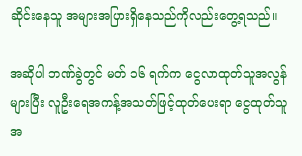ဆိုင်းနေသူ အများအပြားရှိနေသည်ကိုလည်းတွေ့ရသည်။

အဆိုပါ ဘဏ်ခွဲတွင် မတ် ၁၆ ရက်က ငွေလာထုတ်သူအလွန်များပြီး လူဦးရေအကန့်အသတ်ဖြင့်ထုတ်ပေးရာ ငွေထုတ်သူအ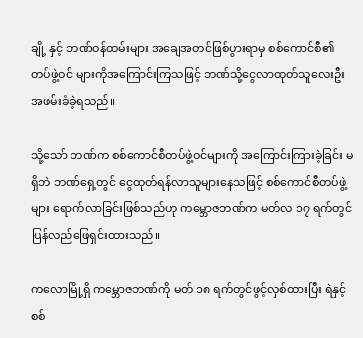ချို့ နှင့် ဘဏ်ဝန်ထမ်းများ အချေအတင်ဖြစ်ပွားရာမှ စစ်ကောင်စီ၏ တပ်ဖွဲ့ဝင် များကိုအကြောင်းကြသဖြင့် ဘဏ်သို့ငွေလာထုတ်သူလေးဦး အဖမ်းခံခဲ့ရသည်။

သို့သော် ဘဏ်က စစ်ကောင်စီတပ်ဖွဲ့ဝင်များကို အကြောင်းကြားခဲ့ခြင်း မရှိဘဲ ဘဏ်ရှေ့တွင် ငွေထုတ်ရန်လာသူများနေသဖြင့် စစ်ကောင်စီတပ်ဖွဲ့များ ရောက်လာခြင်းဖြစ်သည်ဟု ကမ္ဘောဇဘဏ်က မတ်လ ၁၇ ရက်တွင် ပြန်လည်ဖြေရှင်းထားသည်။

ကလောမြို့ရှိ ကမ္ဘောဇဘဏ်ကို မတ် ၁၈ ရက်တွင်ဖွင့်လှစ်ထားပြီး ရဲနှင့် စစ်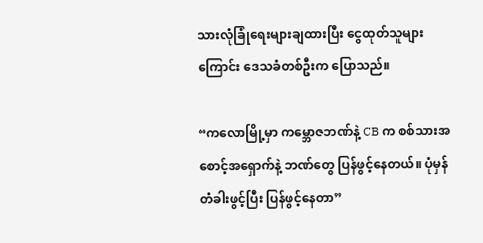သားလုံခြုံရေးများချထားပြီး ငွေထုတ်သူများကြောင်း ဒေသခံတစ်ဦးက ပြောသည်။

“ကလောမြို့မှာ ကမ္ဘောဇဘဏ်နဲ့ CB က စစ်သားအစောင့်အရှောက်နဲ့ ဘဏ်တွေ ပြန်ဖွင့်နေတယ်။ ပုံမှန်တံခါးဖွင့်ပြီး ပြန်ဖွင့်နေတာ”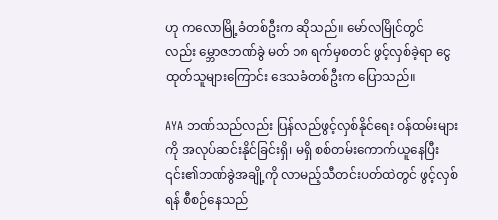ဟု ကလောမြို့ခံတစ်ဦးက ဆိုသည်။ မော်လမြိုင်တွင်လည်း မ္ဘောဇဘဏ်ခွဲ မတ် ၁၈ ရက်မှစတင် ဖွင့်လှစ်ခဲ့ရာ ငွေထုတ်သူများကြောင်း ဒေသခံတစ်ဦးက ပြောသည်။

AYA ဘဏ်သည်လည်း ပြန်လည်ဖွင့်လှစ်နိုင်ရေး ဝန်ထမ်းများကို အလုပ်ဆင်းနိုင်ခြင်းရှိ၊ မရှိ စစ်တမ်းကောက်ယူနေပြီး ၎င်း၏ဘဏ်ခွဲအချို့ကို လာမည့်သီတင်းပတ်ထဲတွင် ဖွင့်လှစ်ရန် စီစဉ်နေသည်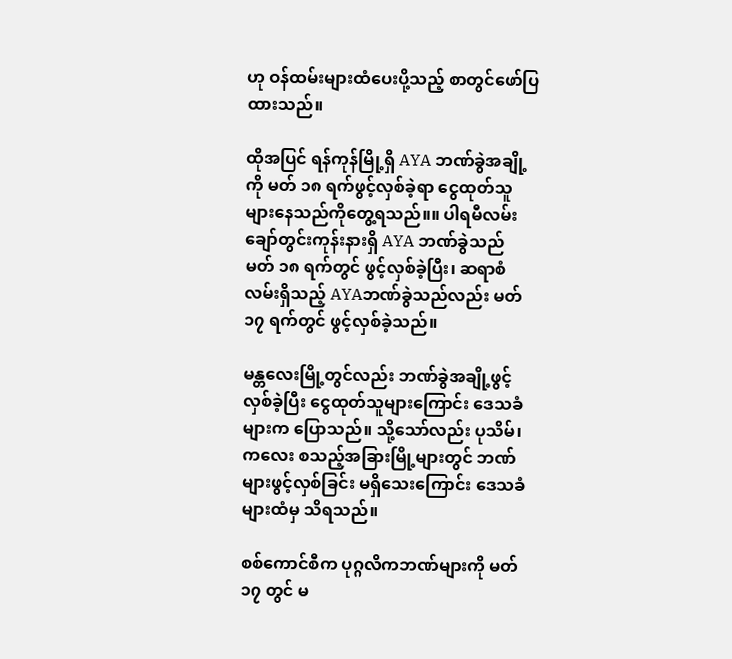ဟု ဝန်ထမ်းများထံပေးပို့သည့် စာတွင်ဖော်ပြထားသည်။

ထိုအပြင် ရန်ကုန်မြို့ရှိ AYA ဘဏ်ခွဲအချို့ကို မတ် ၁၈ ရက်ဖွင့်လှစ်ခဲ့ရာ ငွေထုတ်သူများနေသည်ကိုတွေ့ရသည်။။ ပါရမီလမ်း ချော်တွင်းကုန်းနားရှိ AYA ဘဏ်ခွဲသည် မတ် ၁၈ ရက်တွင် ဖွင့်လှစ်ခဲ့ပြီး၊ ဆရာစံလမ်းရှိသည့် AYAဘဏ်ခွဲသည်လည်း မတ် ၁၇ ရက်တွင် ဖွင့်လှစ်ခဲ့သည်။

မန္တလေးမြို့တွင်လည်း ဘဏ်ခွဲအချို့ဖွင့်လှစ်ခဲ့ပြီး ငွေထုတ်သူများကြောင်း ဒေသခံများက ပြောသည်။ သို့သော်လည်း ပုသိမ်၊ ကလေး စသည့်အခြားမြို့များတွင် ဘဏ်များဖွင့်လှစ်ခြင်း မရှိသေးကြောင်း ဒေသခံများထံမှ သိရသည်။

စစ်ကောင်စီက ပုဂ္ဂလိကဘဏ်များကို မတ် ၁၇ တွင် မ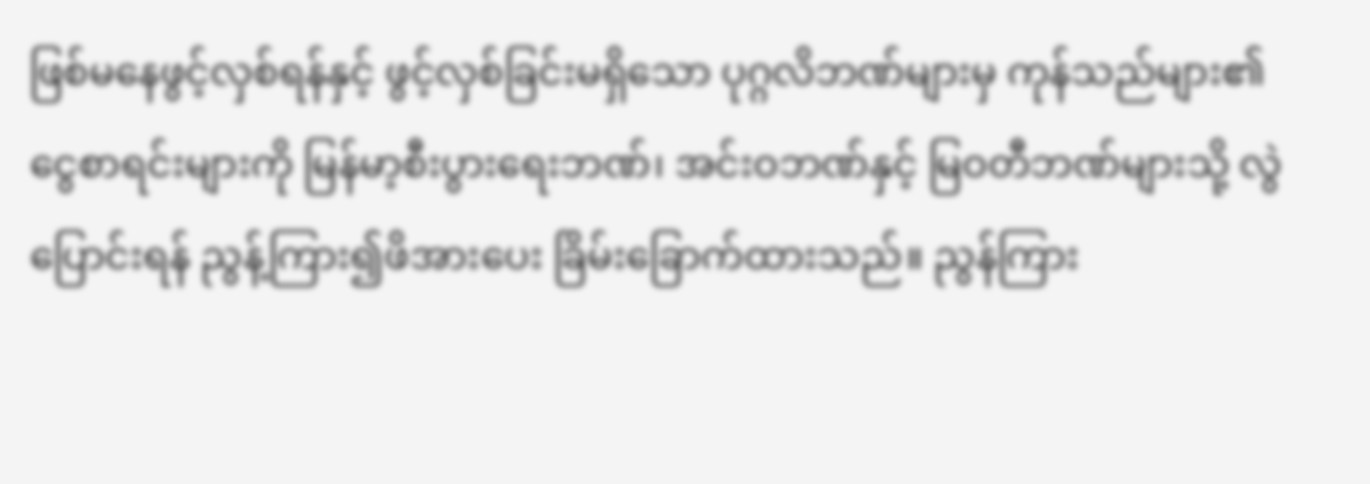ဖြစ်မနေဖွင့်လှစ်ရန်နှင့် ဖွင့်လှစ်ခြင်းမရှိသော ပုဂ္ဂလိဘဏ်များမှ ကုန်သည်များ၏ ငွေစာရင်းများကို မြန်မာ့စီးပွားရေးဘဏ်၊ အင်းဝဘဏ်နှင့် မြဝတီဘဏ်များသို့ လွဲပြောင်းရန် ညွန့်ကြား၍ဖိအားပေး ခြိမ်းခြောက်ထားသည်။ ညွန်ကြား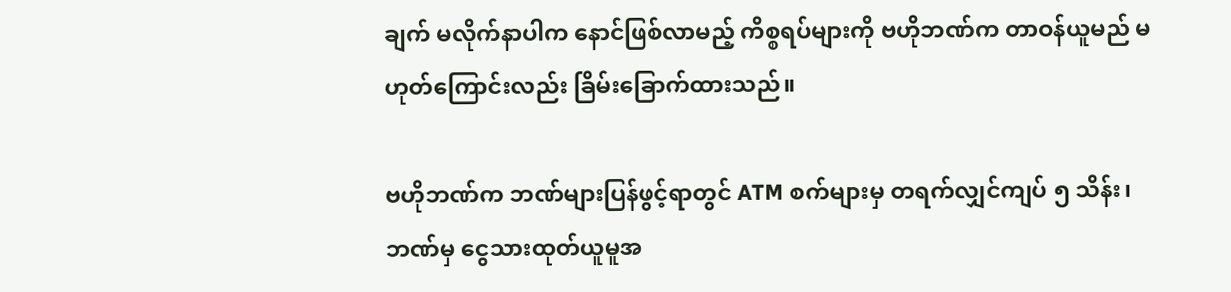ချက် မလိုက်နာပါက နောင်ဖြစ်လာမည့် ကိစ္စရပ်များကို ဗဟိုဘဏ်က တာဝန်ယူမည် မဟုတ်ကြောင်းလည်း ခြိမ်းခြောက်ထားသည်။

ဗဟိုဘဏ်က ဘဏ်များပြန်ဖွင့်ရာတွင် ATM စက်များမှ တရက်လျှင်ကျပ် ၅ သိန်း၊ ဘဏ်မှ ငွေသားထုတ်ယူမူအ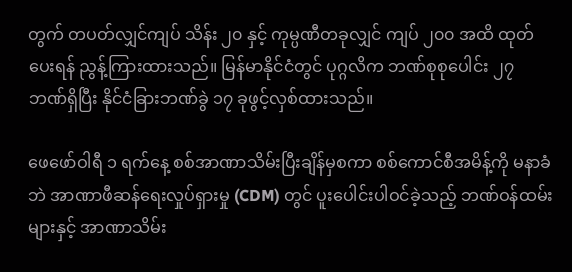တွက် တပတ်လျှင်ကျပ် သိန်း ၂၀ နှင့် ကုမ္ပဏီတခုလျှင် ကျပ် ၂၀၀ အထိ ထုတ်ပေးရန် ညွန့်ကြားထားသည်။ မြန်မာနိုင်ငံတွင် ပုဂ္ဂလိက ဘဏ်စုစုပေါင်း ၂၇ ဘဏ်ရှိပြီး နိုင်ငံခြားဘဏ်ခွဲ ၁၇ ခုဖွင့်လှစ်ထားသည်။

ဖေဖော်ဝါရီ ၁ ရက်နေ့ စစ်အာဏာသိမ်းပြီးချိန်မှစကာ စစ်ကောင်စီအမိန့်ကို မနာခံဘဲ အာဏာဖီဆန်ရေးလှုပ်ရှားမှု (CDM) တွင် ပူးပေါင်းပါဝင်ခဲ့သည့် ဘဏ်ဝန်ထမ်းများနှင့် အာဏာသိမ်း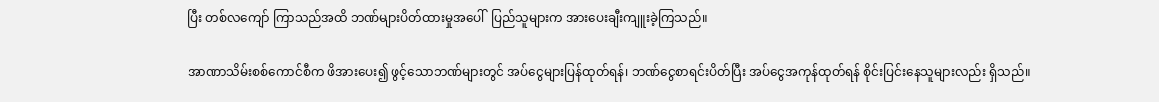ပြီး တစ်လကျော် ကြာသည်အထိ ဘဏ်များပိတ်ထားမှုအပေါ်  ပြည်သူများက အားပေးချီးကျူးခဲ့ကြသည်။

အာဏာသိမ်းစစ်ကောင်စီက ဖိအားပေး၍ ဖွင့်သောဘဏ်များတွင် အပ်ငွေများပြန်ထုတ်ရန်၊ ဘဏ်ငွေစာရင်းပိတ်ပြီး အပ်ငွေအကုန်ထုတ်ရန် စိုင်းပြင်းနေသူများလည်း ရှိသည်။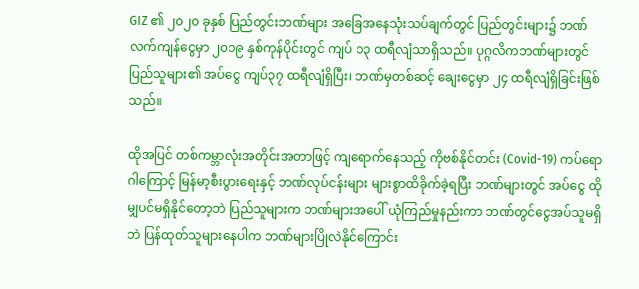GIZ ၏ ၂၀၂၀ ခုနှစ် ပြည်တွင်းဘဏ်များ အခြေအနေသုံးသပ်ချက်တွင် ပြည်တွင်းများ၌ ဘဏ်လက်ကျန်ငွေမှာ ၂၀၁၉ နှစ်ကုန်ပိုင်းတွင် ကျပ် ၁၃ ထရီလျံသာရှိသည်။ ပုဂ္ဂလိကဘဏ်များတွင် ပြည်သူများ၏ အပ်ငွေ ကျပ်၃၇ ထရီလျံရှိပြီး၊ ဘဏ်မှတစ်ဆင့် ချေးငွေမှာ ၂၄ ထရီလျံရှိခြင်းဖြစ်သည်။

ထိုအပြင် တစ်ကမ္ဘာလုံးအတိုင်းအတာဖြင့် ကျရောက်နေသည့် ကိုဗစ်နိုင်တင်း (Covid-19) ကပ်ရောဂါကြောင့် မြန်မာ့စီးပွားရေးနှင့် ဘဏ်လုပ်ငန်းများ များစွာထိခိုက်ခဲ့ရပြီး ဘဏ်များတွင် အပ်ငွေ ထိုမျှပင်မရှိနိုင်တော့ဘဲ ပြည်သူများက ဘဏ်များအပေါ် ယုံကြည်မှုနည်းကာ ဘဏ်တွင်ငွေအပ်သူမရှိဘဲ ပြန်ထုတ်သူများနေပါက ဘဏ်များပြိုလဲနိုင်ကြောင်း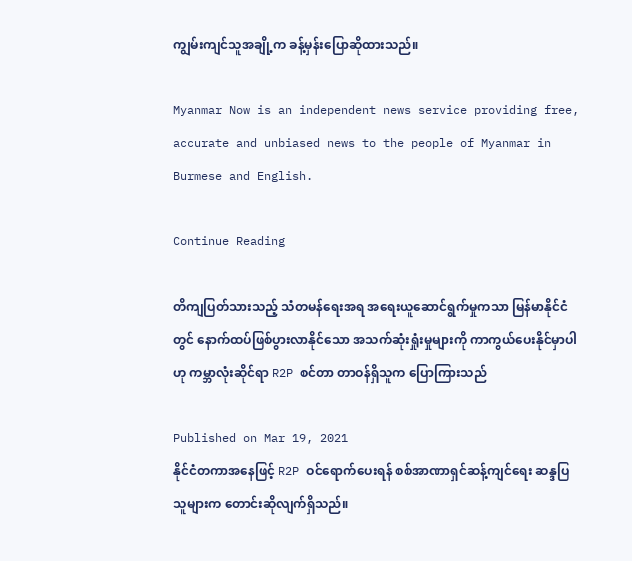ကျွမ်းကျင်သူအချို့က ခန့်မှန်းပြောဆိုထားသည်။

Myanmar Now is an independent news service providing free, accurate and unbiased news to the people of Myanmar in Burmese and English.

Continue Reading

တိကျပြတ်သားသည့် သံတမန်ရေးအရ အရေးယူဆောင်ရွက်မှုကသာ မြန်မာနိုင်ငံတွင် နောက်ထပ်ဖြစ်ပွားလာနိုင်သော အသက်ဆုံးရှုံးမှုများကို ကာကွယ်ပေးနိုင်မှာပါဟု ကမ္ဘာလုံးဆိုင်ရာ R2P စင်တာ တာဝန်ရှိသူက ပြောကြားသည်

Published on Mar 19, 2021
နိုင်ငံတကာအနေဖြင့် R2P ဝင်ရောက်ပေးရန် စစ်အာဏာရှင်ဆန့်ကျင်ရေး ဆန္ဒပြသူများက တောင်းဆိုလျက်ရှိသည်။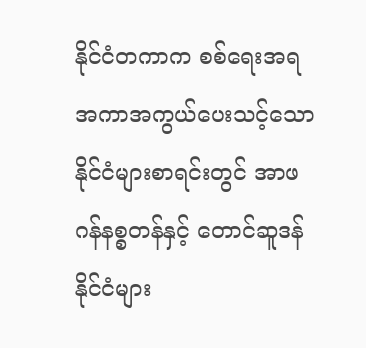နိုင်ငံတကာက စစ်ရေးအရ အကာအကွယ်ပေးသင့်သော နိုင်ငံများစာရင်းတွင် အာဖဂန်နစ္စတန်နှင့် တောင်ဆူဒန်နိုင်ငံများ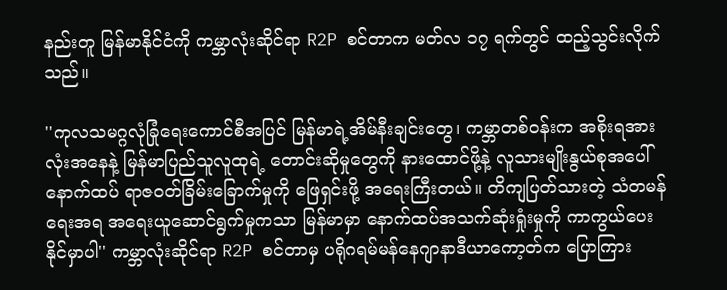နည်းတူ မြန်မာနိုင်ငံကို ကမ္ဘာလုံးဆိုင်ရာ R2P စင်တာက မတ်လ ၁၇ ရက်တွင် ထည့်သွင်းလိုက်သည်။

''ကုလသမဂ္ဂလုံခြုံရေးကောင်စီအပြင် မြန်မာရဲ့အိမ်နီးချင်းတွေ၊ ကမ္ဘာတစ်ဝန်းက အစိုးရအားလုံးအနေနဲ့ မြန်မာပြည်သူလူထုရဲ့ တောင်းဆိုမှုတွေကို နားထောင်ဖို့နဲ့ လူသားမျိုးနွယ်စုအပေါ် နောက်ထပ် ရာဇဝတ်ခြိမ်းခြောက်မှုကို ဖြေရှင်းဖို့ အရေးကြီးတယ်။ တိကျပြတ်သားတဲ့ သံတမန်ရေးအရ အရေးယူဆောင်ရွက်မှုကသာ မြန်မာမှာ နောက်ထပ်အသက်ဆုံးရှုံးမှုကို ကာကွယ်ပေးနိုင်မှာပါ'' ကမ္ဘာလုံးဆိုင်ရာ R2P စင်တာမှ ပရိုဂရမ်မန်နေဂျာနာဒီယာကော့တ်က ပြောကြား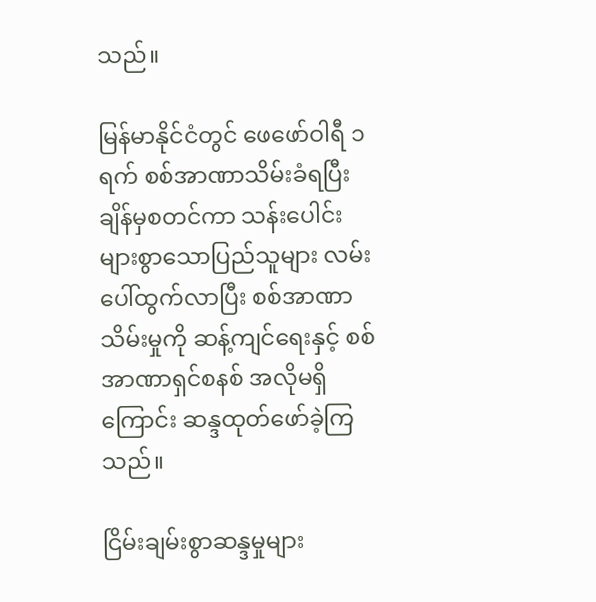သည်။

မြန်မာနိုင်ငံတွင် ဖေဖော်ဝါရီ ၁ ရက် စစ်အာဏာသိမ်းခံရပြီးချိန်မှစတင်ကာ သန်းပေါင်းများစွာသောပြည်သူများ လမ်းပေါ်ထွက်လာပြီး စစ်အာဏာသိမ်းမှုကို ဆန့်ကျင်ရေးနှင့် စစ်အာဏာရှင်စနစ် အလိုမရှိကြောင်း ဆန္ဒထုတ်ဖော်ခဲ့ကြသည်။

ငြိမ်းချမ်းစွာဆန္ဒမှုများ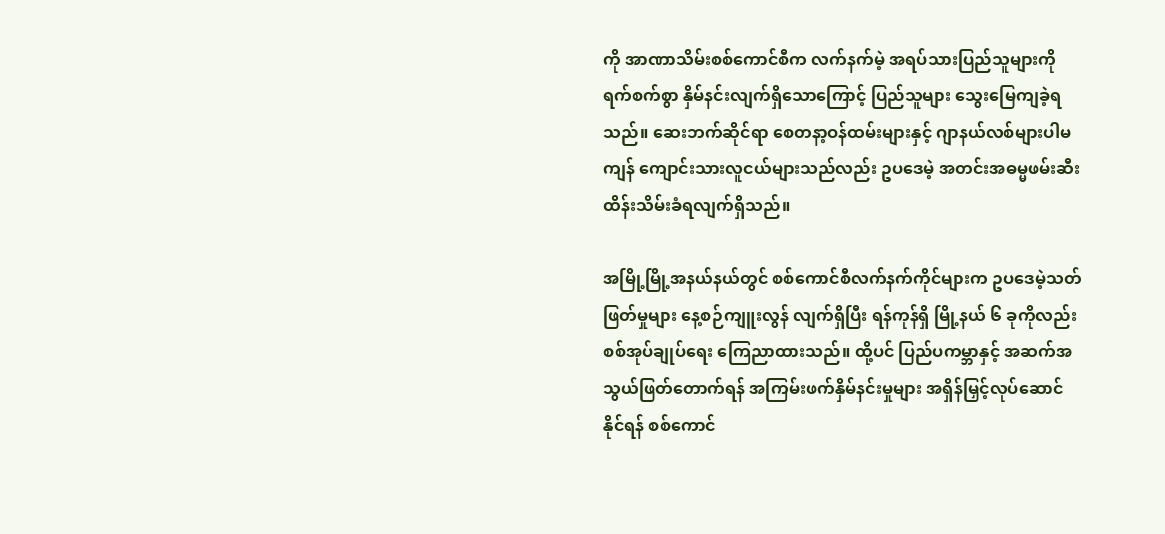ကို အာဏာသိမ်းစစ်ကောင်စီက လက်နက်မဲ့ အရပ်သားပြည်သူများကို ရက်စက်စွာ နှိမ်နင်းလျက်ရှိသောကြောင့် ပြည်သူများ သွေးမြေကျခဲ့ရသည်။ ဆေးဘက်ဆိုင်ရာ စေတနာ့ဝန်ထမ်းများနှင့် ဂျာနယ်လစ်များပါမကျန် ကျောင်းသားလူငယ်များသည်လည်း ဥပဒေမဲ့ အတင်းအဓမ္မဖမ်းဆီးထိန်းသိမ်းခံရလျက်ရှိသည်။

အမြို့မြို့အနယ်နယ်တွင် စစ်ကောင်စီလက်နက်ကိုင်များက ဥပဒေမဲ့သတ်ဖြတ်မှုများ နေ့စဉ်ကျူးလွန် လျက်ရှိပြီး ရန်ကုန်ရှိ မြို့နယ် ၆ ခုကိုလည်း စစ်အုပ်ချုပ်ရေး ကြေညာထားသည်။ ထို့ပင် ပြည်ပကမ္ဘာနှင့် အဆက်အသွယ်ဖြတ်တောက်ရန် အကြမ်းဖက်နှိမ်နင်းမှုများ အရှိန်မြှင့်လုပ်ဆောင်နိုင်ရန် စစ်ကောင်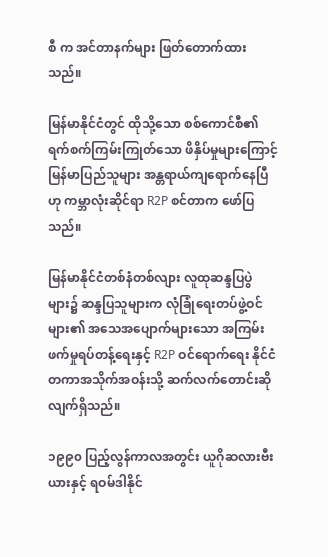စီ က အင်တာနက်များ ဖြတ်တောက်ထားသည်။

မြန်မာနိုင်ငံတွင် ထိုသို့သော စစ်ကောင်စီ၏ ရက်စက်ကြမ်းကြုတ်သော ဖိနှိပ်မှုများကြောင့် မြန်မာပြည်သူများ အန္တရာယ်ကျရောက်နေပြီဟု ကမ္ဘာလုံးဆိုင်ရာ R2P စင်တာက ဖော်ပြသည်။

မြန်မာနိုင်ငံတစ်နံတစ်လျား လူထုဆန္ဒပြပွဲများ၌ ဆန္ဒပြသူများက လုံခြုံရေးတပ်ဖွဲ့ဝင်များ၏ အသေအပျောက်များသော အကြမ်းဖက်မှုရပ်တန့်ရေးနှင့် R2P ဝင်ရောက်ရေး နိုင်ငံတကာအသိုက်အဝန်းသို့ ဆက်လက်တောင်းဆိုလျက်ရှိသည်။

၁၉၉၀ ပြည့်လွန်ကာလအတွင်း ယူဂိုဆလားဗီးယားနှင့် ရဝမ်ဒါနိုင်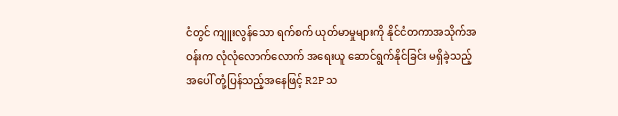ငံတွင် ကျူးလွန်သော ရက်စက် ယုတ်မာမှုများကို နိုင်ငံတကာအသိုက်အဝန်းက လုံလုံလောက်လောက် အရေးယူ ဆောင်ရွက်နိုင်ခြင်း မရှိခဲ့သည့်အပေါ် တုံ့ပြန်သည့်အနေဖြင့် R2P သ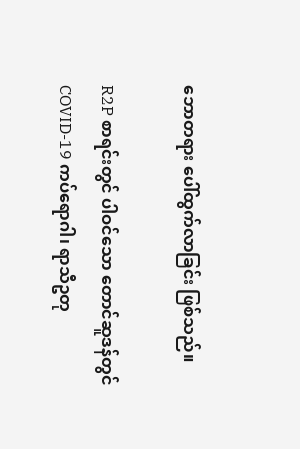ဘောတရား ပေါ်ထွက်လာခြင်း ဖြစ်သည်။

R2P စာရင်းတွင် ပါဝင်သော တောင်ဆူဒန်တွင် COVID-19 ကပ်ရောဂါ၊ ရာသီဥတု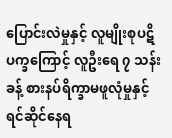ပြောင်းလဲမှုနှင့် လူမျိုးစုပဋိပက္ခကြောင့် လူဦးရေ ၇ သန်းခန့် စားနပ်ရိက္ခာမဖူလုံမှုနှင့် ရင်ဆိုင်နေရ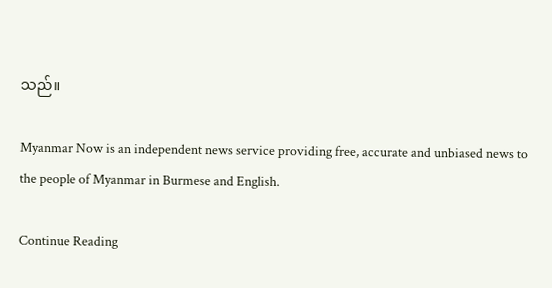သည်။

Myanmar Now is an independent news service providing free, accurate and unbiased news to the people of Myanmar in Burmese and English.

Continue Reading